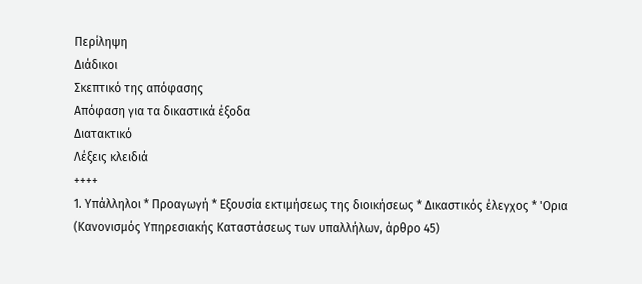Περίληψη
Διάδικοι
Σκεπτικό της απόφασης
Απόφαση για τα δικαστικά έξοδα
Διατακτικό
Λέξεις κλειδιά
++++
1. Υπάλληλοι * Προαγωγή * Εξουσία εκτιμήσεως της διοικήσεως * Δικαστικός έλεγχος * 'Ορια
(Κανονισμός Υπηρεσιακής Καταστάσεως των υπαλλήλων, άρθρο 45)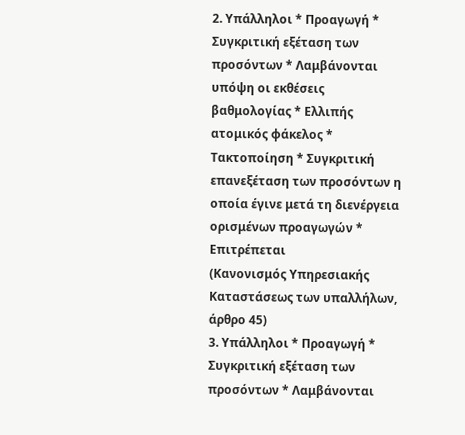2. Υπάλληλοι * Προαγωγή * Συγκριτική εξέταση των προσόντων * Λαμβάνονται υπόψη οι εκθέσεις βαθμολογίας * Ελλιπής ατομικός φάκελος * Τακτοποίηση * Συγκριτική επανεξέταση των προσόντων η οποία έγινε μετά τη διενέργεια ορισμένων προαγωγών * Επιτρέπεται
(Κανονισμός Υπηρεσιακής Καταστάσεως των υπαλλήλων, άρθρο 45)
3. Υπάλληλοι * Προαγωγή * Συγκριτική εξέταση των προσόντων * Λαμβάνονται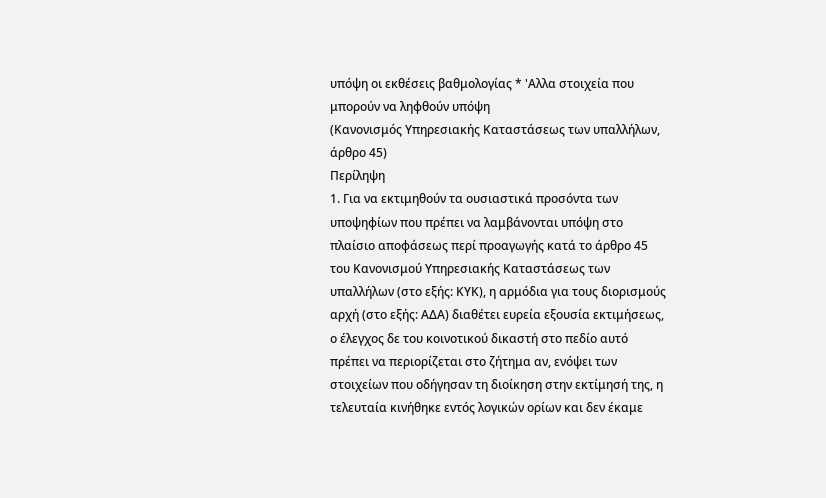υπόψη οι εκθέσεις βαθμολογίας * 'Αλλα στοιχεία που μπορούν να ληφθούν υπόψη
(Κανονισμός Υπηρεσιακής Καταστάσεως των υπαλλήλων, άρθρο 45)
Περίληψη
1. Για να εκτιμηθούν τα ουσιαστικά προσόντα των υποψηφίων που πρέπει να λαμβάνονται υπόψη στο πλαίσιο αποφάσεως περί προαγωγής κατά το άρθρο 45 του Κανονισμού Υπηρεσιακής Καταστάσεως των υπαλλήλων (στο εξής: ΚΥΚ), η αρμόδια για τους διορισμούς αρχή (στο εξής: ΑΔΑ) διαθέτει ευρεία εξουσία εκτιμήσεως, ο έλεγχος δε του κοινοτικού δικαστή στο πεδίο αυτό πρέπει να περιορίζεται στο ζήτημα αν, ενόψει των στοιχείων που οδήγησαν τη διοίκηση στην εκτίμησή της, η τελευταία κινήθηκε εντός λογικών ορίων και δεν έκαμε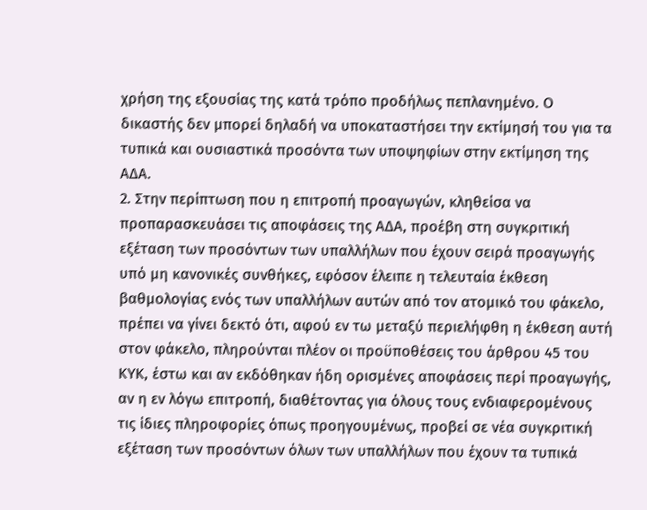χρήση της εξουσίας της κατά τρόπο προδήλως πεπλανημένο. Ο δικαστής δεν μπορεί δηλαδή να υποκαταστήσει την εκτίμησή του για τα τυπικά και ουσιαστικά προσόντα των υποψηφίων στην εκτίμηση της ΑΔΑ.
2. Στην περίπτωση που η επιτροπή προαγωγών, κληθείσα να προπαρασκευάσει τις αποφάσεις της ΑΔΑ, προέβη στη συγκριτική εξέταση των προσόντων των υπαλλήλων που έχουν σειρά προαγωγής υπό μη κανονικές συνθήκες, εφόσον έλειπε η τελευταία έκθεση βαθμολογίας ενός των υπαλλήλων αυτών από τον ατομικό του φάκελο, πρέπει να γίνει δεκτό ότι, αφού εν τω μεταξύ περιελήφθη η έκθεση αυτή στον φάκελο, πληρούνται πλέον οι προϋποθέσεις του άρθρου 45 του ΚΥΚ, έστω και αν εκδόθηκαν ήδη ορισμένες αποφάσεις περί προαγωγής, αν η εν λόγω επιτροπή, διαθέτοντας για όλους τους ενδιαφερομένους τις ίδιες πληροφορίες όπως προηγουμένως, προβεί σε νέα συγκριτική εξέταση των προσόντων όλων των υπαλλήλων που έχουν τα τυπικά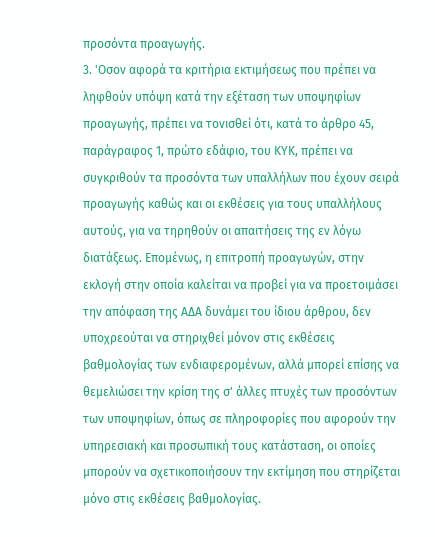προσόντα προαγωγής.
3. 'Οσον αφορά τα κριτήρια εκτιμήσεως που πρέπει να ληφθούν υπόψη κατά την εξέταση των υποψηφίων προαγωγής, πρέπει να τονισθεί ότι, κατά το άρθρο 45, παράγραφος 1, πρώτο εδάφιο, του ΚΥΚ, πρέπει να συγκριθούν τα προσόντα των υπαλλήλων που έχουν σειρά προαγωγής καθώς και οι εκθέσεις για τους υπαλλήλους αυτούς, για να τηρηθούν οι απαιτήσεις της εν λόγω διατάξεως. Επομένως, η επιτροπή προαγωγών, στην εκλογή στην οποία καλείται να προβεί για να προετοιμάσει την απόφαση της ΑΔΑ δυνάμει του ίδιου άρθρου, δεν υποχρεούται να στηριχθεί μόνον στις εκθέσεις βαθμολογίας των ενδιαφερομένων, αλλά μπορεί επίσης να θεμελιώσει την κρίση της σ' άλλες πτυχές των προσόντων των υποψηφίων, όπως σε πληροφορίες που αφορούν την υπηρεσιακή και προσωπική τους κατάσταση, οι οποίες μπορούν να σχετικοποιήσουν την εκτίμηση που στηρίζεται μόνο στις εκθέσεις βαθμολογίας.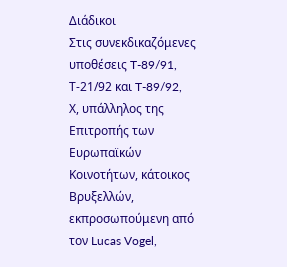Διάδικοι
Στις συνεκδικαζόμενες υποθέσεις T-89/91, Τ-21/92 και T-89/92,
Χ, υπάλληλος της Επιτροπής των Ευρωπαϊκών Κοινοτήτων, κάτοικος Βρυξελλών, εκπροσωπούμενη από τον Lucas Vogel,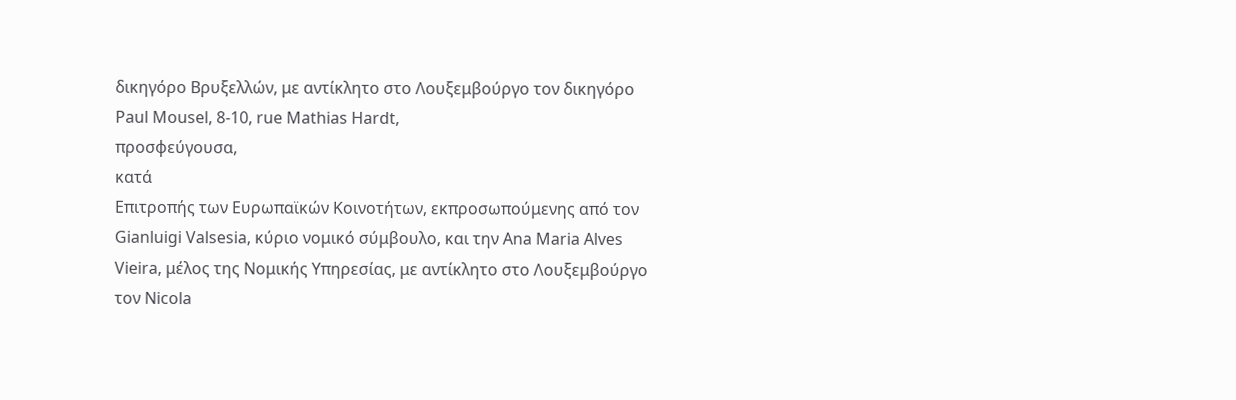δικηγόρο Βρυξελλών, με αντίκλητο στο Λουξεμβούργο τον δικηγόρο Paul Mousel, 8-10, rue Mathias Hardt,
προσφεύγουσα,
κατά
Επιτροπής των Ευρωπαϊκών Κοινοτήτων, εκπροσωπούμενης από τον Gianluigi Valsesia, κύριο νομικό σύμβουλο, και την Ana Maria Alves Vieira, μέλος της Νομικής Υπηρεσίας, με αντίκλητο στο Λουξεμβούργο τον Nicola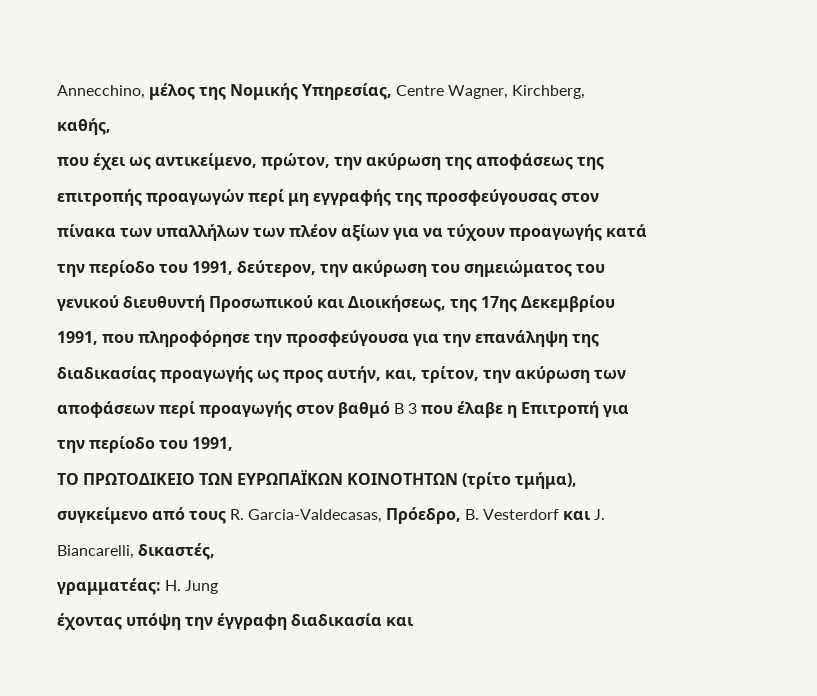Annecchino, μέλος της Νομικής Υπηρεσίας, Centre Wagner, Kirchberg,
καθής,
που έχει ως αντικείμενο, πρώτον, την ακύρωση της αποφάσεως της επιτροπής προαγωγών περί μη εγγραφής της προσφεύγουσας στον πίνακα των υπαλλήλων των πλέον αξίων για να τύχουν προαγωγής κατά την περίοδο του 1991, δεύτερον, την ακύρωση του σημειώματος του γενικού διευθυντή Προσωπικού και Διοικήσεως, της 17ης Δεκεμβρίου 1991, που πληροφόρησε την προσφεύγουσα για την επανάληψη της διαδικασίας προαγωγής ως προς αυτήν, και, τρίτον, την ακύρωση των αποφάσεων περί προαγωγής στον βαθμό B 3 που έλαβε η Επιτροπή για την περίοδο του 1991,
ΤΟ ΠΡΩΤΟΔΙΚΕΙΟ ΤΩΝ ΕΥΡΩΠΑΪΚΩΝ ΚΟΙΝΟΤΗΤΩΝ (τρίτο τμήμα),
συγκείμενο από τους R. Garcia-Valdecasas, Πρόεδρο, B. Vesterdorf και J. Biancarelli, δικαστές,
γραμματέας: H. Jung
έχοντας υπόψη την έγγραφη διαδικασία και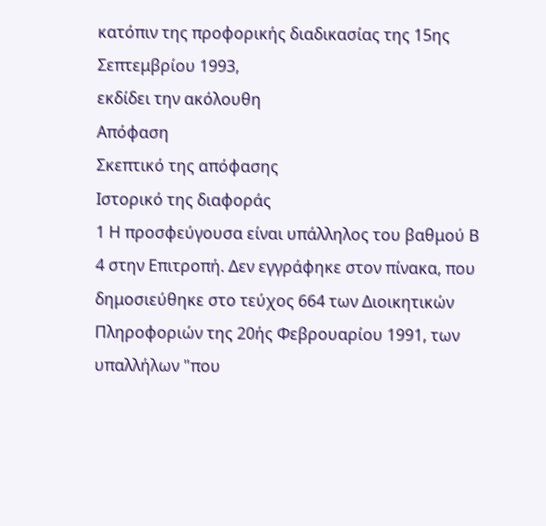κατόπιν της προφορικής διαδικασίας της 15ης Σεπτεμβρίου 1993,
εκδίδει την ακόλουθη
Απόφαση
Σκεπτικό της απόφασης
Ιστορικό της διαφοράς
1 Η προσφεύγουσα είναι υπάλληλος του βαθμού Β 4 στην Επιτροπή. Δεν εγγράφηκε στον πίνακα, που δημοσιεύθηκε στο τεύχος 664 των Διοικητικών Πληροφοριών της 20ής Φεβρουαρίου 1991, των υπαλλήλων "που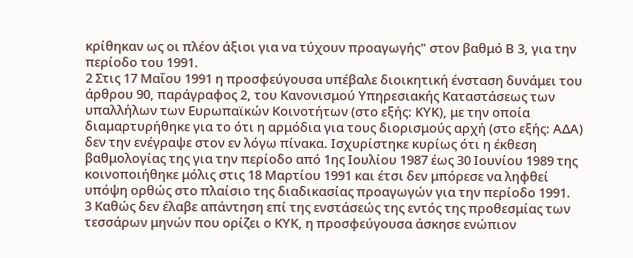κρίθηκαν ως οι πλέον άξιοι για να τύχουν προαγωγής" στον βαθμό Β 3, για την περίοδο του 1991.
2 Στις 17 Μαΐου 1991 η προσφεύγουσα υπέβαλε διοικητική ένσταση δυνάμει του άρθρου 90, παράγραφος 2, του Κανονισμού Υπηρεσιακής Καταστάσεως των υπαλλήλων των Ευρωπαϊκών Κοινοτήτων (στο εξής: ΚΥΚ), με την οποία διαμαρτυρήθηκε για το ότι η αρμόδια για τους διορισμούς αρχή (στο εξής: ΑΔΑ) δεν την ενέγραψε στον εν λόγω πίνακα. Ισχυρίστηκε κυρίως ότι η έκθεση βαθμολογίας της για την περίοδο από 1ης Ιουλίου 1987 έως 30 Ιουνίου 1989 της κοινοποιήθηκε μόλις στις 18 Μαρτίου 1991 και έτσι δεν μπόρεσε να ληφθεί υπόψη ορθώς στο πλαίσιο της διαδικασίας προαγωγών για την περίοδο 1991.
3 Καθώς δεν έλαβε απάντηση επί της ενστάσεώς της εντός της προθεσμίας των τεσσάρων μηνών που ορίζει ο ΚΥΚ, η προσφεύγουσα άσκησε ενώπιον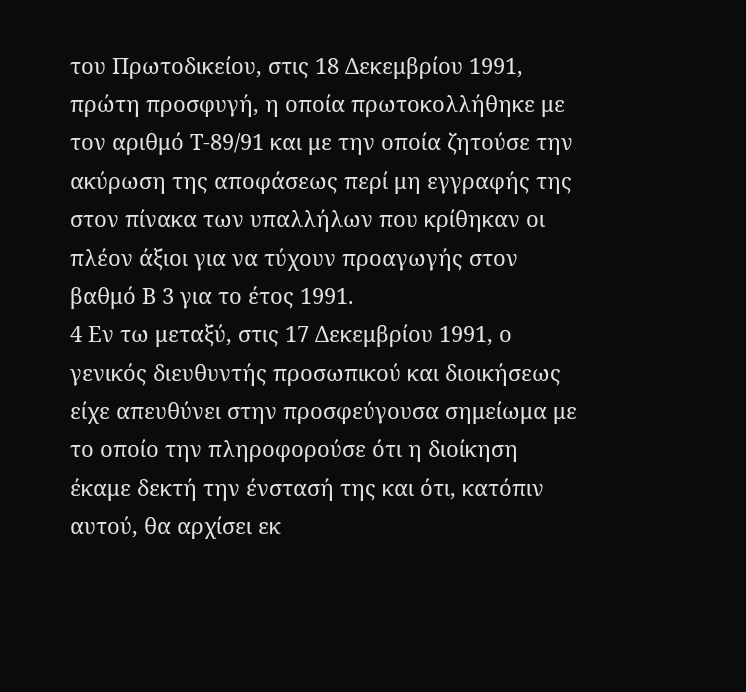του Πρωτοδικείου, στις 18 Δεκεμβρίου 1991, πρώτη προσφυγή, η οποία πρωτοκολλήθηκε με τον αριθμό Τ-89/91 και με την οποία ζητούσε την ακύρωση της αποφάσεως περί μη εγγραφής της στον πίνακα των υπαλλήλων που κρίθηκαν οι πλέον άξιοι για να τύχουν προαγωγής στον βαθμό Β 3 για το έτος 1991.
4 Εν τω μεταξύ, στις 17 Δεκεμβρίου 1991, ο γενικός διευθυντής προσωπικού και διοικήσεως είχε απευθύνει στην προσφεύγουσα σημείωμα με το οποίο την πληροφορούσε ότι η διοίκηση έκαμε δεκτή την ένστασή της και ότι, κατόπιν αυτού, θα αρχίσει εκ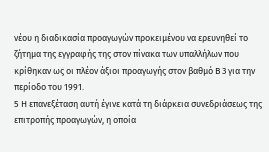νέου η διαδικασία προαγωγών προκειμένου να ερευνηθεί το ζήτημα της εγγραφής της στον πίνακα των υπαλλήλων που κρίθηκαν ως οι πλέον άξιοι προαγωγής στον βαθμό Β 3 για την περίοδο του 1991.
5 Η επανεξέταση αυτή έγινε κατά τη διάρκεια συνεδριάσεως της επιτροπής προαγωγών, η οποία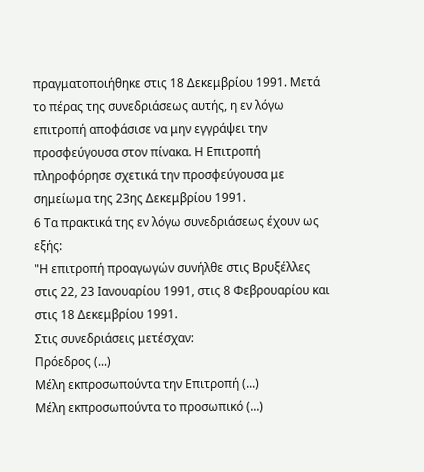πραγματοποιήθηκε στις 18 Δεκεμβρίου 1991. Μετά το πέρας της συνεδριάσεως αυτής, η εν λόγω επιτροπή αποφάσισε να μην εγγράψει την προσφεύγουσα στον πίνακα. Η Επιτροπή πληροφόρησε σχετικά την προσφεύγουσα με σημείωμα της 23ης Δεκεμβρίου 1991.
6 Τα πρακτικά της εν λόγω συνεδριάσεως έχουν ως εξής:
"Η επιτροπή προαγωγών συνήλθε στις Βρυξέλλες στις 22, 23 Ιανουαρίου 1991, στις 8 Φεβρουαρίου και στις 18 Δεκεμβρίου 1991.
Στις συνεδριάσεις μετέσχαν:
Πρόεδρος (...)
Μέλη εκπροσωπούντα την Επιτροπή (...)
Μέλη εκπροσωπούντα το προσωπικό (...)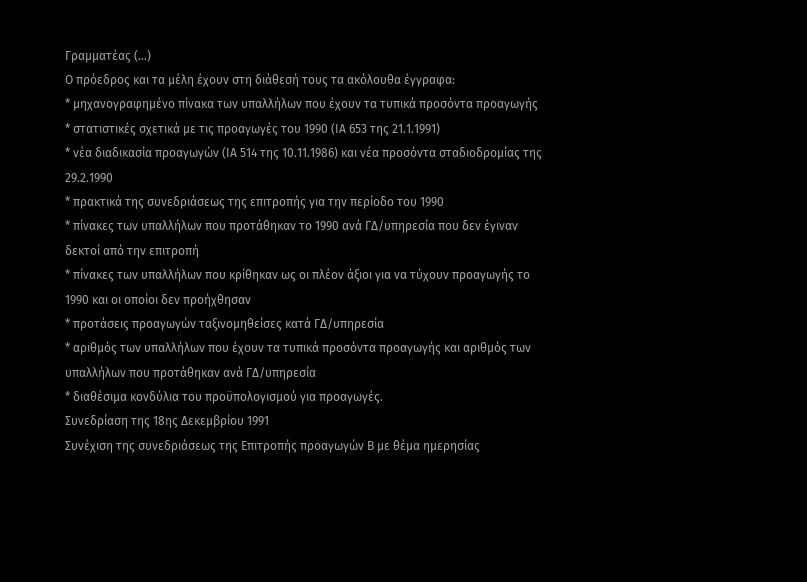Γραμματέας (...)
Ο πρόεδρος και τα μέλη έχουν στη διάθεσή τους τα ακόλουθα έγγραφα:
* μηχανογραφημένο πίνακα των υπαλλήλων που έχουν τα τυπικά προσόντα προαγωγής
* στατιστικές σχετικά με τις προαγωγές του 1990 (ΙΑ 653 της 21.1.1991)
* νέα διαδικασία προαγωγών (ΙΑ 514 της 10.11.1986) και νέα προσόντα σταδιοδρομίας της 29.2.1990
* πρακτικά της συνεδριάσεως της επιτροπής για την περίοδο του 1990
* πίνακες των υπαλλήλων που προτάθηκαν το 1990 ανά ΓΔ/υπηρεσία που δεν έγιναν δεκτοί από την επιτροπή
* πίνακες των υπαλλήλων που κρίθηκαν ως οι πλέον άξιοι για να τύχουν προαγωγής το 1990 και οι οποίοι δεν προήχθησαν
* προτάσεις προαγωγών ταξινομηθείσες κατά ΓΔ/υπηρεσία
* αριθμός των υπαλλήλων που έχουν τα τυπικά προσόντα προαγωγής και αριθμός των υπαλλήλων που προτάθηκαν ανά ΓΔ/υπηρεσία
* διαθέσιμα κονδύλια του προϋπολογισμού για προαγωγές.
Συνεδρίαση της 18ης Δεκεμβρίου 1991
Συνέχιση της συνεδριάσεως της Επιτροπής προαγωγών Β με θέμα ημερησίας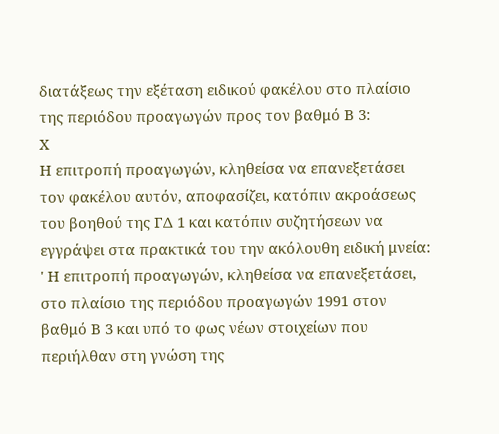διατάξεως την εξέταση ειδικού φακέλου στο πλαίσιο της περιόδου προαγωγών προς τον βαθμό Β 3:
Χ
Η επιτροπή προαγωγών, κληθείσα να επανεξετάσει τον φακέλου αυτόν, αποφασίζει, κατόπιν ακροάσεως του βοηθού της ΓΔ 1 και κατόπιν συζητήσεων να εγγράψει στα πρακτικά του την ακόλουθη ειδική μνεία:
' Η επιτροπή προαγωγών, κληθείσα να επανεξετάσει, στο πλαίσιο της περιόδου προαγωγών 1991 στον βαθμό Β 3 και υπό το φως νέων στοιχείων που περιήλθαν στη γνώση της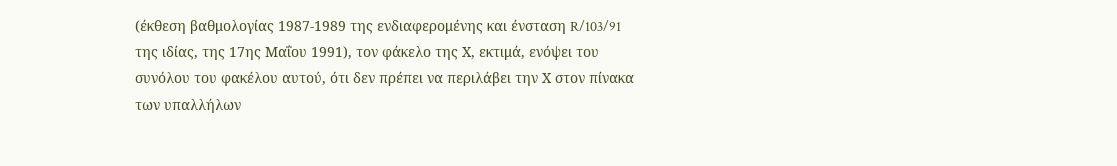(έκθεση βαθμολογίας 1987-1989 της ενδιαφερομένης και ένσταση R/103/91 της ιδίας, της 17ης Μαΐου 1991), τον φάκελο της Χ, εκτιμά, ενόψει του συνόλου του φακέλου αυτού, ότι δεν πρέπει να περιλάβει την Χ στον πίνακα των υπαλλήλων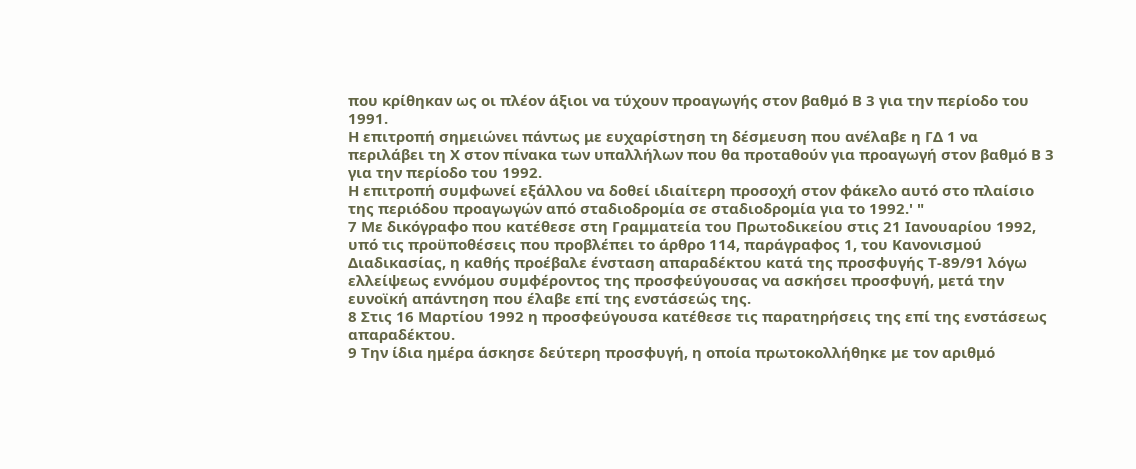που κρίθηκαν ως οι πλέον άξιοι να τύχουν προαγωγής στον βαθμό Β 3 για την περίοδο του 1991.
Η επιτροπή σημειώνει πάντως με ευχαρίστηση τη δέσμευση που ανέλαβε η ΓΔ 1 να περιλάβει τη Χ στον πίνακα των υπαλλήλων που θα προταθούν για προαγωγή στον βαθμό Β 3 για την περίοδο του 1992.
Η επιτροπή συμφωνεί εξάλλου να δοθεί ιδιαίτερη προσοχή στον φάκελο αυτό στο πλαίσιο της περιόδου προαγωγών από σταδιοδρομία σε σταδιοδρομία για το 1992.' "
7 Με δικόγραφο που κατέθεσε στη Γραμματεία του Πρωτοδικείου στις 21 Ιανουαρίου 1992, υπό τις προϋποθέσεις που προβλέπει το άρθρο 114, παράγραφος 1, του Κανονισμού Διαδικασίας, η καθής προέβαλε ένσταση απαραδέκτου κατά της προσφυγής Τ-89/91 λόγω ελλείψεως εννόμου συμφέροντος της προσφεύγουσας να ασκήσει προσφυγή, μετά την ευνοϊκή απάντηση που έλαβε επί της ενστάσεώς της.
8 Στις 16 Μαρτίου 1992 η προσφεύγουσα κατέθεσε τις παρατηρήσεις της επί της ενστάσεως απαραδέκτου.
9 Την ίδια ημέρα άσκησε δεύτερη προσφυγή, η οποία πρωτοκολλήθηκε με τον αριθμό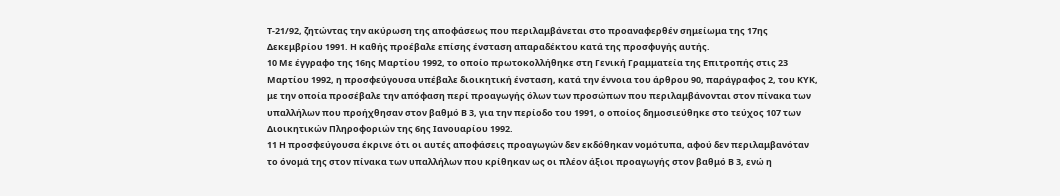Τ-21/92, ζητώντας την ακύρωση της αποφάσεως που περιλαμβάνεται στο προαναφερθέν σημείωμα της 17ης Δεκεμβρίου 1991. Η καθής προέβαλε επίσης ένσταση απαραδέκτου κατά της προσφυγής αυτής.
10 Με έγγραφο της 16ης Μαρτίου 1992, το οποίο πρωτοκολλήθηκε στη Γενική Γραμματεία της Επιτροπής στις 23 Μαρτίου 1992, η προσφεύγουσα υπέβαλε διοικητική ένσταση, κατά την έννοια του άρθρου 90, παράγραφος 2, του ΚΥΚ, με την οποία προσέβαλε την απόφαση περί προαγωγής όλων των προσώπων που περιλαμβάνονται στον πίνακα των υπαλλήλων που προήχθησαν στον βαθμό Β 3, για την περίοδο του 1991, ο οποίος δημοσιεύθηκε στο τεύχος 107 των Διοικητικών Πληροφοριών της 6ης Ιανουαρίου 1992.
11 Η προσφεύγουσα έκρινε ότι οι αυτές αποφάσεις προαγωγών δεν εκδόθηκαν νομότυπα, αφού δεν περιλαμβανόταν το όνομά της στον πίνακα των υπαλλήλων που κρίθηκαν ως οι πλέον άξιοι προαγωγής στον βαθμό Β 3, ενώ η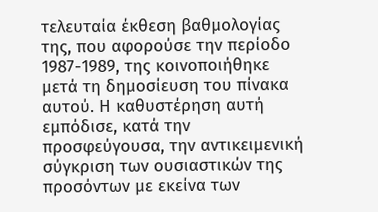τελευταία έκθεση βαθμολογίας της, που αφορούσε την περίοδο 1987-1989, της κοινοποιήθηκε μετά τη δημοσίευση του πίνακα αυτού. Η καθυστέρηση αυτή εμπόδισε, κατά την προσφεύγουσα, την αντικειμενική σύγκριση των ουσιαστικών της προσόντων με εκείνα των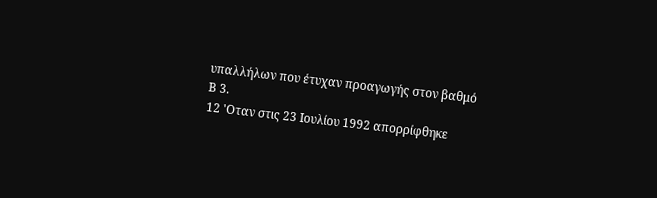υπαλλήλων που έτυχαν προαγωγής στον βαθμό Β 3.
12 'Οταν στις 23 Ιουλίου 1992 απορρίφθηκε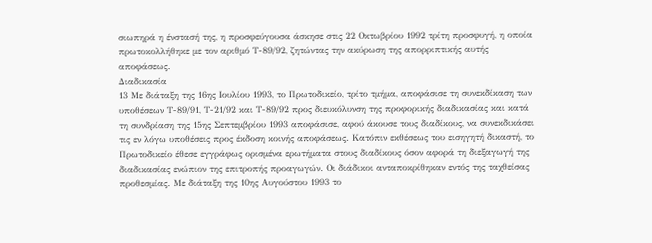σιωπηρά η ένστασή της, η προσφεύγουσα άσκησε στις 22 Οκτωβρίου 1992 τρίτη προσφυγή, η οποία πρωτοκολλήθηκε με τον αριθμό Τ-89/92, ζητώντας την ακύρωση της απορριπτικής αυτής αποφάσεως.
Διαδικασία
13 Με διάταξη της 16ης Ιουλίου 1993, το Πρωτοδικείο, τρίτο τμήμα, αποφάσισε τη συνεκδίκαση των υποθέσεων Τ-89/91, Τ-21/92 και Τ-89/92 προς διευκόλυνση της προφορικής διαδικασίας και κατά τη συνδρίαση της 15ης Σεπτεμβρίου 1993 αποφάσισε, αφού άκουσε τους διαδίκους, να συνεκδικάσει τις εν λόγω υποθέσεις προς έκδοση κοινής αποφάσεως. Κατόπιν εκθέσεως του εισηγητή δικαστή, το Πρωτοδικείο έθεσε εγγράφως ορισμένα ερωτήματα στους διαδίκους όσον αφορά τη διεξαγωγή της διαδικασίας ενώπιον της επιτροπής προαγωγών. Οι διάδικοι ανταποκρίθηκαν εντός της ταχθείσας προθεσμίας. Με διάταξη της 10ης Αυγούστου 1993 το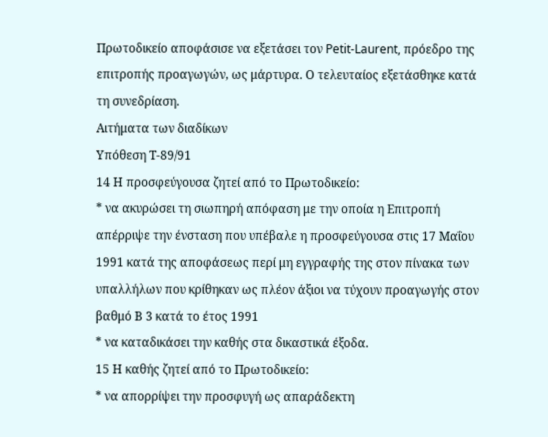Πρωτοδικείο αποφάσισε να εξετάσει τον Petit-Laurent, πρόεδρο της επιτροπής προαγωγών, ως μάρτυρα. Ο τελευταίος εξετάσθηκε κατά τη συνεδρίαση.
Αιτήματα των διαδίκων
Υπόθεση Τ-89/91
14 Η προσφεύγουσα ζητεί από το Πρωτοδικείο:
* να ακυρώσει τη σιωπηρή απόφαση με την οποία η Επιτροπή απέρριψε την ένσταση που υπέβαλε η προσφεύγουσα στις 17 Μαΐου 1991 κατά της αποφάσεως περί μη εγγραφής της στον πίνακα των υπαλλήλων που κρίθηκαν ως πλέον άξιοι να τύχουν προαγωγής στον βαθμό Β 3 κατά το έτος 1991
* να καταδικάσει την καθής στα δικαστικά έξοδα.
15 Η καθής ζητεί από το Πρωτοδικείο:
* να απορρίψει την προσφυγή ως απαράδεκτη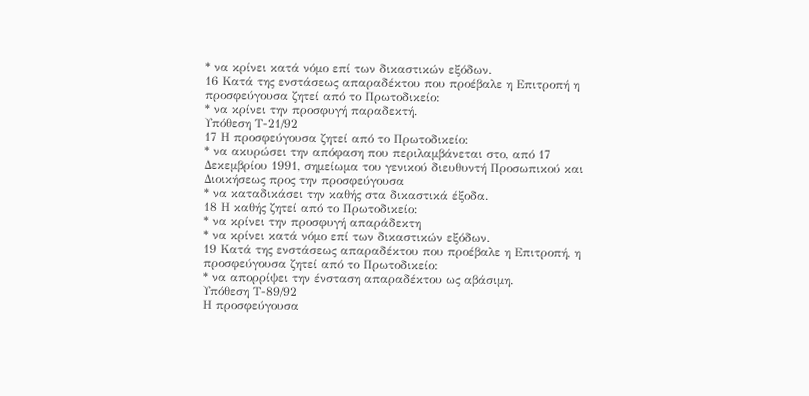* να κρίνει κατά νόμο επί των δικαστικών εξόδων.
16 Κατά της ενστάσεως απαραδέκτου που προέβαλε η Επιτροπή η προσφεύγουσα ζητεί από το Πρωτοδικείο:
* να κρίνει την προσφυγή παραδεκτή.
Υπόθεση Τ-21/92
17 Η προσφεύγουσα ζητεί από το Πρωτοδικείο:
* να ακυρώσει την απόφαση που περιλαμβάνεται στο, από 17 Δεκεμβρίου 1991, σημείωμα του γενικού διευθυντή Προσωπικού και Διοικήσεως προς την προσφεύγουσα
* να καταδικάσει την καθής στα δικαστικά έξοδα.
18 Η καθής ζητεί από το Πρωτοδικείο:
* να κρίνει την προσφυγή απαράδεκτη
* να κρίνει κατά νόμο επί των δικαστικών εξόδων.
19 Κατά της ενστάσεως απαραδέκτου που προέβαλε η Επιτροπή, η προσφεύγουσα ζητεί από το Πρωτοδικείο:
* να απορρίψει την ένσταση απαραδέκτου ως αβάσιμη.
Υπόθεση Τ-89/92
Η προσφεύγουσα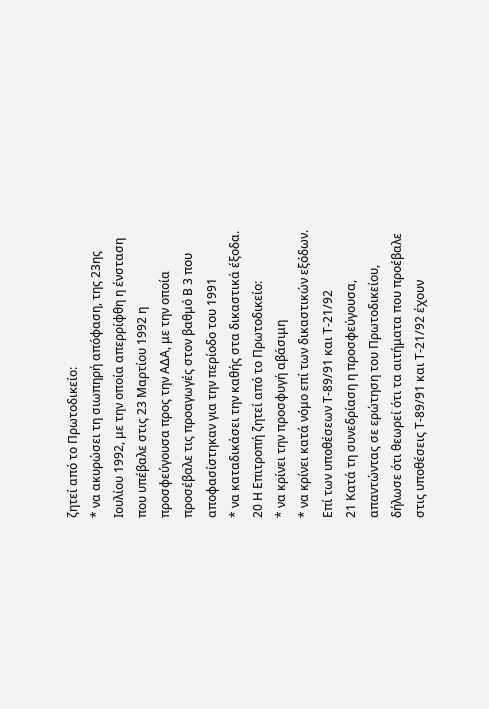ζητεί από το Πρωτοδικείο:
* να ακυρώσει τη σιωπηρή απόφαση, της 23ης Ιουλίου 1992, με την οποία απερρίφθη η ένσταση που υπέβαλε στις 23 Μαρτίου 1992 η προσφεύγουσα προς την ΑΔΑ, με την οποία προσέβαλε τις προαγωγές στον βαθμό Β 3 που αποφασίστηκαν για την περίοδο του 1991
* να καταδικάσει την καθής στα δικαστικά έξοδα.
20 Η Επιτροπή ζητεί από το Πρωτοδικείο:
* να κρίνει την προσφυγή αβάσιμη
* να κρίνει κατά νόμο επί των δικαστικών εξόδων.
Επί των υποθέσεων Τ-89/91 και Τ-21/92
21 Κατά τη συνεδρίαση η προσφεύγουσα, απαντώντας σε ερώτηση του Πρωτοδικείου, δήλωσε ότι θεωρεί ότι τα αιτήματα που προέβαλε στις υποθέσεις Τ-89/91 και Τ-21/92 έχουν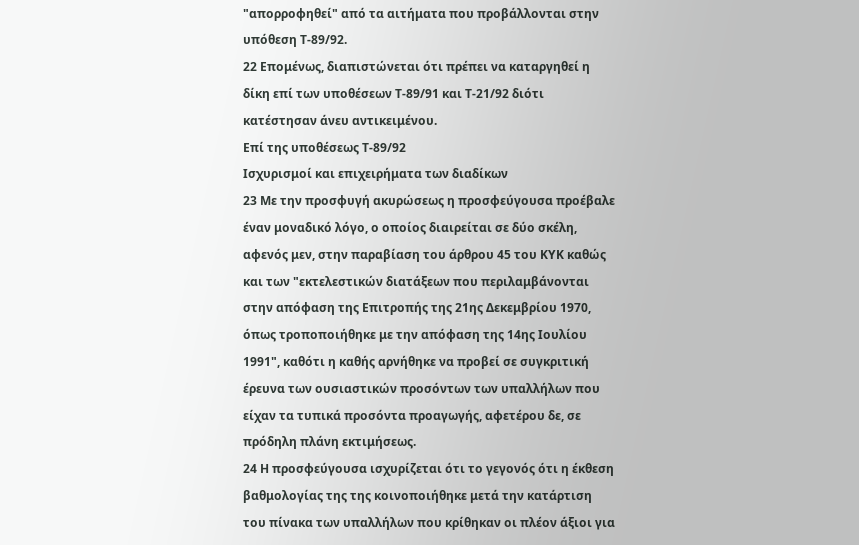"απορροφηθεί" από τα αιτήματα που προβάλλονται στην υπόθεση Τ-89/92.
22 Επομένως, διαπιστώνεται ότι πρέπει να καταργηθεί η δίκη επί των υποθέσεων Τ-89/91 και Τ-21/92 διότι κατέστησαν άνευ αντικειμένου.
Επί της υποθέσεως Τ-89/92
Ισχυρισμοί και επιχειρήματα των διαδίκων
23 Με την προσφυγή ακυρώσεως η προσφεύγουσα προέβαλε έναν μοναδικό λόγο, ο οποίος διαιρείται σε δύο σκέλη, αφενός μεν, στην παραβίαση του άρθρου 45 του ΚΥΚ καθώς και των "εκτελεστικών διατάξεων που περιλαμβάνονται στην απόφαση της Επιτροπής της 21ης Δεκεμβρίου 1970, όπως τροποποιήθηκε με την απόφαση της 14ης Ιουλίου 1991", καθότι η καθής αρνήθηκε να προβεί σε συγκριτική έρευνα των ουσιαστικών προσόντων των υπαλλήλων που είχαν τα τυπικά προσόντα προαγωγής, αφετέρου δε, σε πρόδηλη πλάνη εκτιμήσεως.
24 Η προσφεύγουσα ισχυρίζεται ότι το γεγονός ότι η έκθεση βαθμολογίας της της κοινοποιήθηκε μετά την κατάρτιση του πίνακα των υπαλλήλων που κρίθηκαν οι πλέον άξιοι για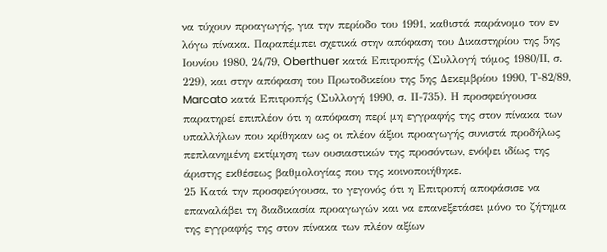να τύχουν προαγωγής, για την περίοδο του 1991, καθιστά παράνομο τον εν λόγω πίνακα. Παραπέμπει σχετικά στην απόφαση του Δικαστηρίου της 5ης Ιουνίου 1980, 24/79, Oberthuer κατά Επιτροπής (Συλλογή τόμος 1980/ΙΙ, σ. 229), και στην απόφαση του Πρωτοδικείου της 5ης Δεκεμβρίου 1990, Τ-82/89, Marcato κατά Επιτροπής (Συλλογή 1990, σ. ΙΙ-735). Η προσφεύγουσα παρατηρεί επιπλέον ότι η απόφαση περί μη εγγραφής της στον πίνακα των υπαλλήλων που κρίθηκαν ως οι πλέον άξιοι προαγωγής συνιστά προδήλως πεπλανημένη εκτίμηση των ουσιαστικών της προσόντων, ενόψει ιδίως της άριστης εκθέσεως βαθμολογίας που της κοινοποιήθηκε.
25 Κατά την προσφεύγουσα, το γεγονός ότι η Επιτροπή αποφάσισε να επαναλάβει τη διαδικασία προαγωγών και να επανεξετάσει μόνο το ζήτημα της εγγραφής της στον πίνακα των πλέον αξίων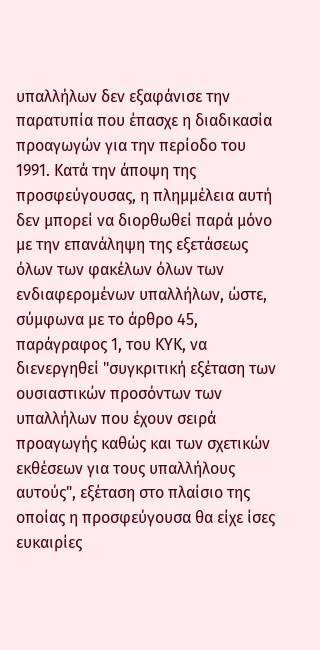υπαλλήλων δεν εξαφάνισε την παρατυπία που έπασχε η διαδικασία προαγωγών για την περίοδο του 1991. Κατά την άποψη της προσφεύγουσας, η πλημμέλεια αυτή δεν μπορεί να διορθωθεί παρά μόνο με την επανάληψη της εξετάσεως όλων των φακέλων όλων των ενδιαφερομένων υπαλλήλων, ώστε, σύμφωνα με το άρθρο 45, παράγραφος 1, του ΚΥΚ, να διενεργηθεί "συγκριτική εξέταση των ουσιαστικών προσόντων των υπαλλήλων που έχουν σειρά προαγωγής καθώς και των σχετικών εκθέσεων για τους υπαλλήλους αυτούς", εξέταση στο πλαίσιο της οποίας η προσφεύγουσα θα είχε ίσες ευκαιρίες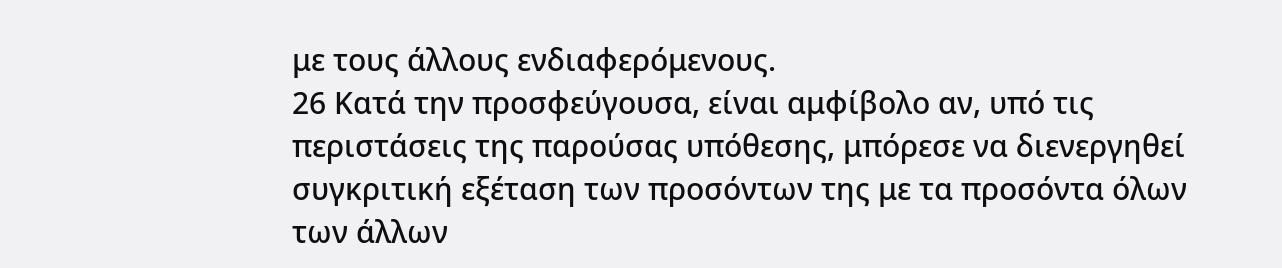με τους άλλους ενδιαφερόμενους.
26 Κατά την προσφεύγουσα, είναι αμφίβολο αν, υπό τις περιστάσεις της παρούσας υπόθεσης, μπόρεσε να διενεργηθεί συγκριτική εξέταση των προσόντων της με τα προσόντα όλων των άλλων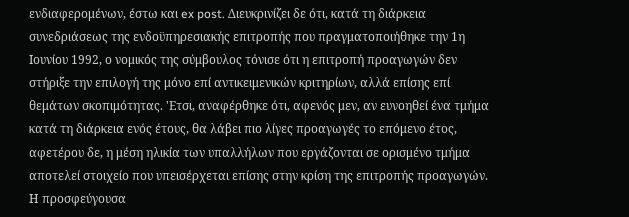ενδιαφερομένων, έστω και ex post. Διευκρινίζει δε ότι, κατά τη διάρκεια συνεδριάσεως της ενδοϋπηρεσιακής επιτροπής που πραγματοποιήθηκε την 1η Ιουνίου 1992, ο νομικός της σύμβουλος τόνισε ότι η επιτροπή προαγωγών δεν στήριξε την επιλογή της μόνο επί αντικειμενικών κριτηρίων, αλλά επίσης επί θεμάτων σκοπιμότητας. 'Ετσι, αναφέρθηκε ότι, αφενός μεν, αν ευνοηθεί ένα τμήμα κατά τη διάρκεια ενός έτους, θα λάβει πιο λίγες προαγωγές το επόμενο έτος, αφετέρου δε, η μέση ηλικία των υπαλλήλων που εργάζονται σε ορισμένο τμήμα αποτελεί στοιχείο που υπεισέρχεται επίσης στην κρίση της επιτροπής προαγωγών. Η προσφεύγουσα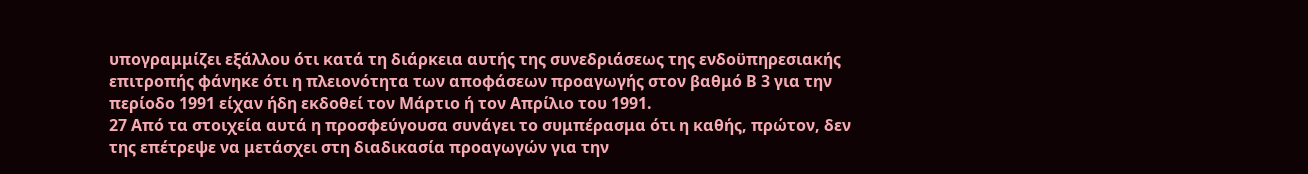υπογραμμίζει εξάλλου ότι κατά τη διάρκεια αυτής της συνεδριάσεως της ενδοϋπηρεσιακής επιτροπής φάνηκε ότι η πλειονότητα των αποφάσεων προαγωγής στον βαθμό Β 3 για την περίοδο 1991 είχαν ήδη εκδοθεί τον Μάρτιο ή τον Απρίλιο του 1991.
27 Από τα στοιχεία αυτά η προσφεύγουσα συνάγει το συμπέρασμα ότι η καθής, πρώτον, δεν της επέτρεψε να μετάσχει στη διαδικασία προαγωγών για την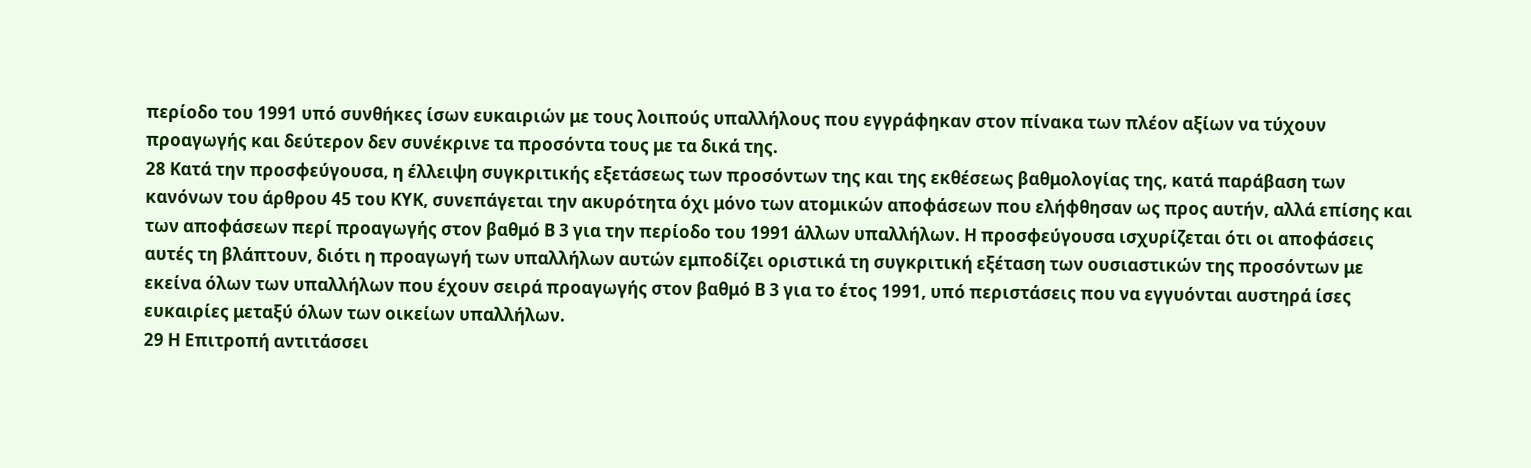περίοδο του 1991 υπό συνθήκες ίσων ευκαιριών με τους λοιπούς υπαλλήλους που εγγράφηκαν στον πίνακα των πλέον αξίων να τύχουν προαγωγής και δεύτερον δεν συνέκρινε τα προσόντα τους με τα δικά της.
28 Κατά την προσφεύγουσα, η έλλειψη συγκριτικής εξετάσεως των προσόντων της και της εκθέσεως βαθμολογίας της, κατά παράβαση των κανόνων του άρθρου 45 του ΚΥΚ, συνεπάγεται την ακυρότητα όχι μόνο των ατομικών αποφάσεων που ελήφθησαν ως προς αυτήν, αλλά επίσης και των αποφάσεων περί προαγωγής στον βαθμό Β 3 για την περίοδο του 1991 άλλων υπαλλήλων. Η προσφεύγουσα ισχυρίζεται ότι οι αποφάσεις αυτές τη βλάπτουν, διότι η προαγωγή των υπαλλήλων αυτών εμποδίζει οριστικά τη συγκριτική εξέταση των ουσιαστικών της προσόντων με εκείνα όλων των υπαλλήλων που έχουν σειρά προαγωγής στον βαθμό Β 3 για το έτος 1991, υπό περιστάσεις που να εγγυόνται αυστηρά ίσες ευκαιρίες μεταξύ όλων των οικείων υπαλλήλων.
29 Η Επιτροπή αντιτάσσει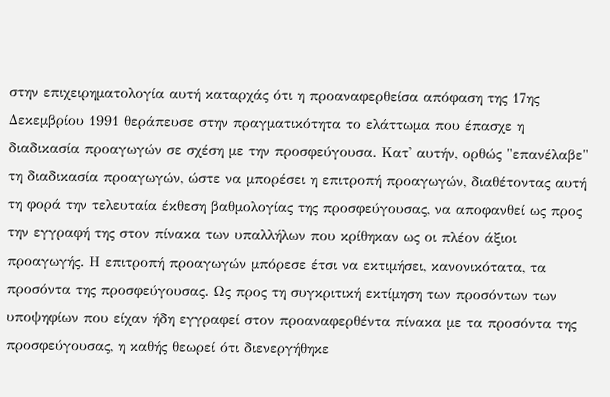στην επιχειρηματολογία αυτή καταρχάς ότι η προαναφερθείσα απόφαση της 17ης Δεκεμβρίου 1991 θεράπευσε στην πραγματικότητα το ελάττωμα που έπασχε η διαδικασία προαγωγών σε σχέση με την προσφεύγουσα. Κατ' αυτήν, ορθώς "επανέλαβε" τη διαδικασία προαγωγών, ώστε να μπορέσει η επιτροπή προαγωγών, διαθέτοντας αυτή τη φορά την τελευταία έκθεση βαθμολογίας της προσφεύγουσας, να αποφανθεί ως προς την εγγραφή της στον πίνακα των υπαλλήλων που κρίθηκαν ως οι πλέον άξιοι προαγωγής. Η επιτροπή προαγωγών μπόρεσε έτσι να εκτιμήσει, κανονικότατα, τα προσόντα της προσφεύγουσας. Ως προς τη συγκριτική εκτίμηση των προσόντων των υποψηφίων που είχαν ήδη εγγραφεί στον προαναφερθέντα πίνακα με τα προσόντα της προσφεύγουσας, η καθής θεωρεί ότι διενεργήθηκε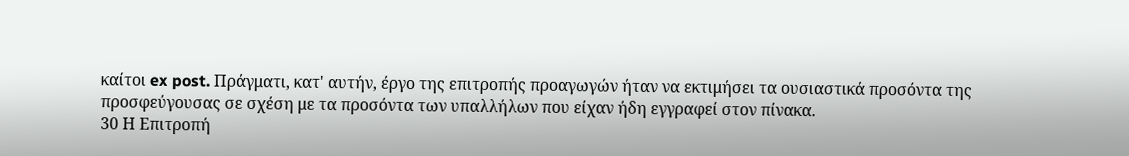καίτοι ex post. Πράγματι, κατ' αυτήν, έργο της επιτροπής προαγωγών ήταν να εκτιμήσει τα ουσιαστικά προσόντα της προσφεύγουσας σε σχέση με τα προσόντα των υπαλλήλων που είχαν ήδη εγγραφεί στον πίνακα.
30 Η Επιτροπή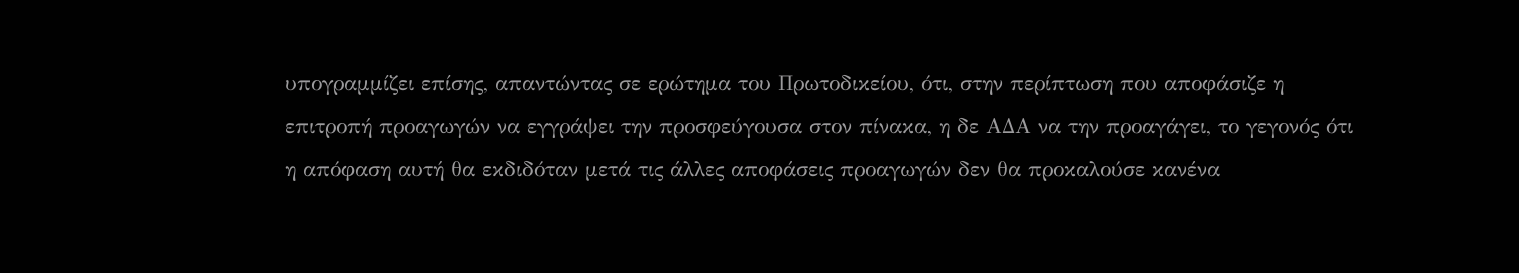υπογραμμίζει επίσης, απαντώντας σε ερώτημα του Πρωτοδικείου, ότι, στην περίπτωση που αποφάσιζε η επιτροπή προαγωγών να εγγράψει την προσφεύγουσα στον πίνακα, η δε ΑΔΑ να την προαγάγει, το γεγονός ότι η απόφαση αυτή θα εκδιδόταν μετά τις άλλες αποφάσεις προαγωγών δεν θα προκαλούσε κανένα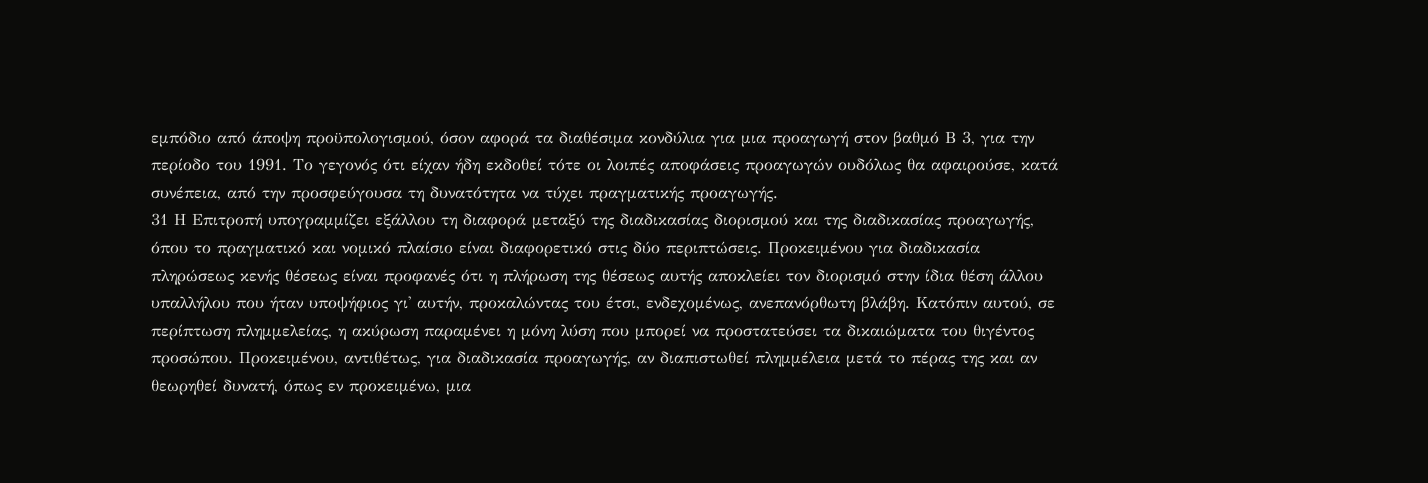εμπόδιο από άποψη προϋπολογισμού, όσον αφορά τα διαθέσιμα κονδύλια για μια προαγωγή στον βαθμό Β 3, για την περίοδο του 1991. Το γεγονός ότι είχαν ήδη εκδοθεί τότε οι λοιπές αποφάσεις προαγωγών ουδόλως θα αφαιρούσε, κατά συνέπεια, από την προσφεύγουσα τη δυνατότητα να τύχει πραγματικής προαγωγής.
31 Η Επιτροπή υπογραμμίζει εξάλλου τη διαφορά μεταξύ της διαδικασίας διορισμού και της διαδικασίας προαγωγής, όπου το πραγματικό και νομικό πλαίσιο είναι διαφορετικό στις δύο περιπτώσεις. Προκειμένου για διαδικασία πληρώσεως κενής θέσεως είναι προφανές ότι η πλήρωση της θέσεως αυτής αποκλείει τον διορισμό στην ίδια θέση άλλου υπαλλήλου που ήταν υποψήφιος γι' αυτήν, προκαλώντας του έτσι, ενδεχομένως, ανεπανόρθωτη βλάβη. Κατόπιν αυτού, σε περίπτωση πλημμελείας, η ακύρωση παραμένει η μόνη λύση που μπορεί να προστατεύσει τα δικαιώματα του θιγέντος προσώπου. Προκειμένου, αντιθέτως, για διαδικασία προαγωγής, αν διαπιστωθεί πλημμέλεια μετά το πέρας της και αν θεωρηθεί δυνατή, όπως εν προκειμένω, μια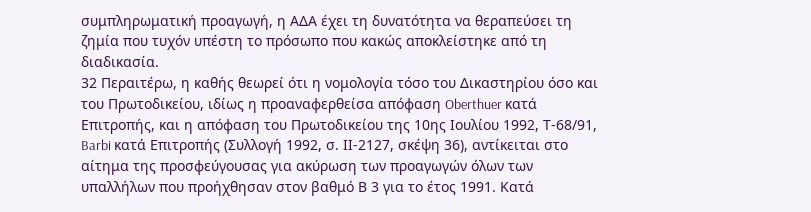συμπληρωματική προαγωγή, η ΑΔΑ έχει τη δυνατότητα να θεραπεύσει τη ζημία που τυχόν υπέστη το πρόσωπο που κακώς αποκλείστηκε από τη διαδικασία.
32 Περαιτέρω, η καθής θεωρεί ότι η νομολογία τόσο του Δικαστηρίου όσο και του Πρωτοδικείου, ιδίως η προαναφερθείσα απόφαση Oberthuer κατά Επιτροπής, και η απόφαση του Πρωτοδικείου της 10ης Ιουλίου 1992, Τ-68/91, Barbi κατά Επιτροπής (Συλλογή 1992, σ. ΙΙ-2127, σκέψη 36), αντίκειται στο αίτημα της προσφεύγουσας για ακύρωση των προαγωγών όλων των υπαλλήλων που προήχθησαν στον βαθμό Β 3 για το έτος 1991. Κατά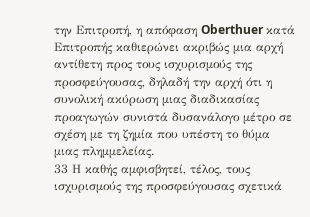την Επιτροπή, η απόφαση Oberthuer κατά Επιτροπής καθιερώνει ακριβώς μια αρχή αντίθετη προς τους ισχυρισμούς της προσφεύγουσας, δηλαδή την αρχή ότι η συνολική ακύρωση μιας διαδικασίας προαγωγών συνιστά δυσανάλογο μέτρο σε σχέση με τη ζημία που υπέστη το θύμα μιας πλημμελείας.
33 Η καθής αμφισβητεί, τέλος, τους ισχυρισμούς της προσφεύγουσας σχετικά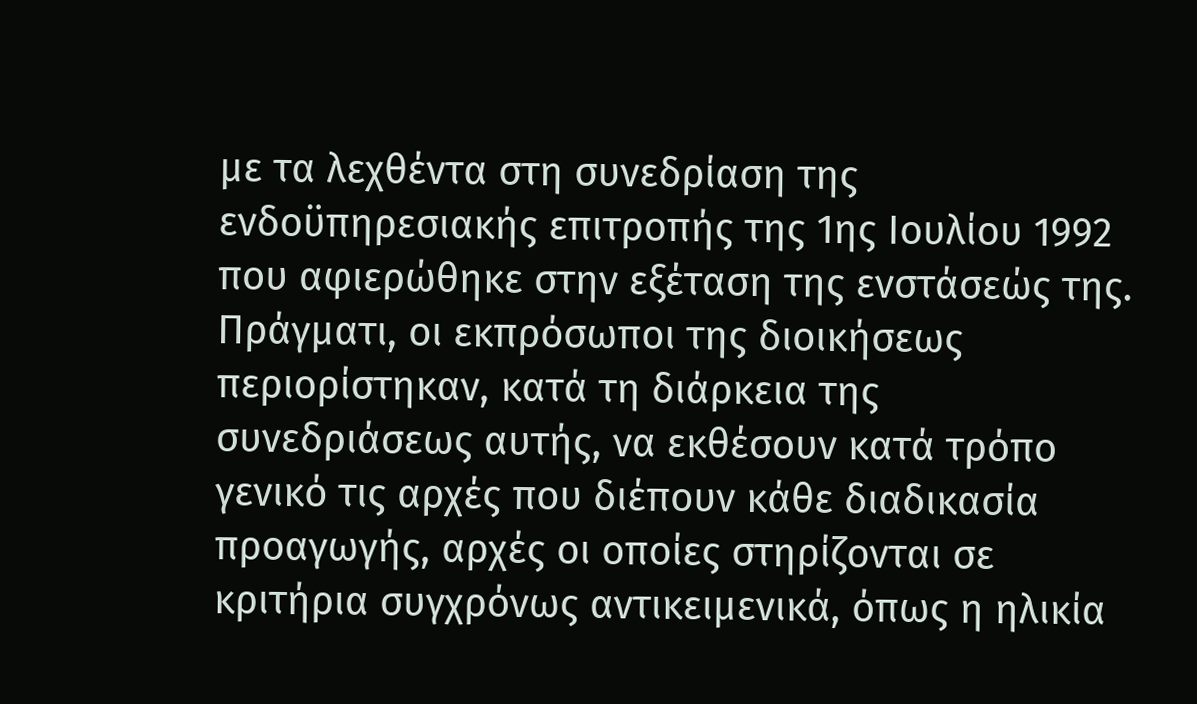με τα λεχθέντα στη συνεδρίαση της ενδοϋπηρεσιακής επιτροπής της 1ης Ιουλίου 1992 που αφιερώθηκε στην εξέταση της ενστάσεώς της. Πράγματι, οι εκπρόσωποι της διοικήσεως περιορίστηκαν, κατά τη διάρκεια της συνεδριάσεως αυτής, να εκθέσουν κατά τρόπο γενικό τις αρχές που διέπουν κάθε διαδικασία προαγωγής, αρχές οι οποίες στηρίζονται σε κριτήρια συγχρόνως αντικειμενικά, όπως η ηλικία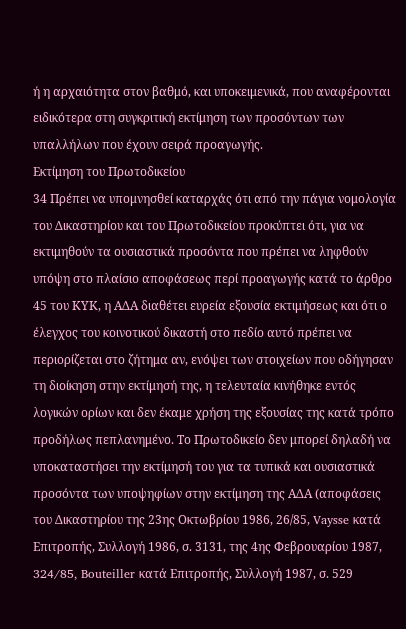ή η αρχαιότητα στον βαθμό, και υποκειμενικά, που αναφέρονται ειδικότερα στη συγκριτική εκτίμηση των προσόντων των υπαλλήλων που έχουν σειρά προαγωγής.
Εκτίμηση του Πρωτοδικείου
34 Πρέπει να υπομνησθεί καταρχάς ότι από την πάγια νομολογία του Δικαστηρίου και του Πρωτοδικείου προκύπτει ότι, για να εκτιμηθούν τα ουσιαστικά προσόντα που πρέπει να ληφθούν υπόψη στο πλαίσιο αποφάσεως περί προαγωγής κατά το άρθρο 45 του ΚΥΚ, η ΑΔΑ διαθέτει ευρεία εξουσία εκτιμήσεως και ότι ο έλεγχος του κοινοτικού δικαστή στο πεδίο αυτό πρέπει να περιορίζεται στο ζήτημα αν, ενόψει των στοιχείων που οδήγησαν τη διοίκηση στην εκτίμησή της, η τελευταία κινήθηκε εντός λογικών ορίων και δεν έκαμε χρήση της εξουσίας της κατά τρόπο προδήλως πεπλανημένο. Το Πρωτοδικείο δεν μπορεί δηλαδή να υποκαταστήσει την εκτίμησή του για τα τυπικά και ουσιαστικά προσόντα των υποψηφίων στην εκτίμηση της ΑΔΑ (αποφάσεις του Δικαστηρίου της 23ης Οκτωβρίου 1986, 26/85, Vaysse κατά Επιτροπής, Συλλογή 1986, σ. 3131, της 4ης Φεβρουαρίου 1987, 324/85, Bouteiller κατά Επιτροπής, Συλλογή 1987, σ. 529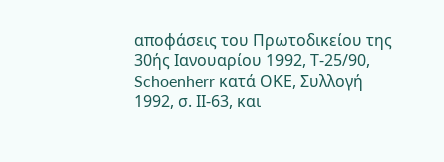αποφάσεις του Πρωτοδικείου της 30ής Ιανουαρίου 1992, Τ-25/90, Schoenherr κατά ΟΚΕ, Συλλογή 1992, σ. ΙΙ-63, και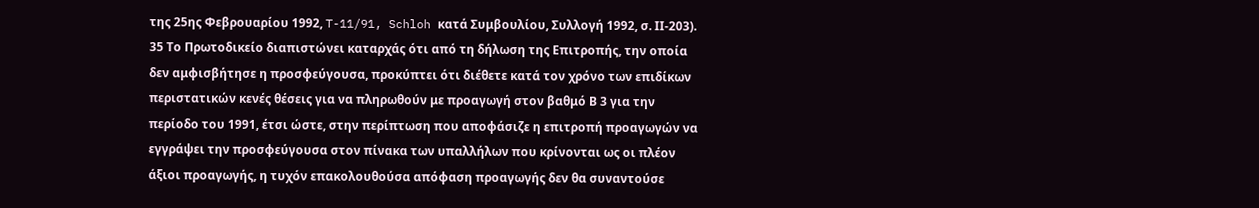της 25ης Φεβρουαρίου 1992, T-11/91, Schloh κατά Συμβουλίου, Συλλογή 1992, σ. ΙΙ-203).
35 Το Πρωτοδικείο διαπιστώνει καταρχάς ότι από τη δήλωση της Επιτροπής, την οποία δεν αμφισβήτησε η προσφεύγουσα, προκύπτει ότι διέθετε κατά τον χρόνο των επιδίκων περιστατικών κενές θέσεις για να πληρωθούν με προαγωγή στον βαθμό Β 3 για την περίοδο του 1991, έτσι ώστε, στην περίπτωση που αποφάσιζε η επιτροπή προαγωγών να εγγράψει την προσφεύγουσα στον πίνακα των υπαλλήλων που κρίνονται ως οι πλέον άξιοι προαγωγής, η τυχόν επακολουθούσα απόφαση προαγωγής δεν θα συναντούσε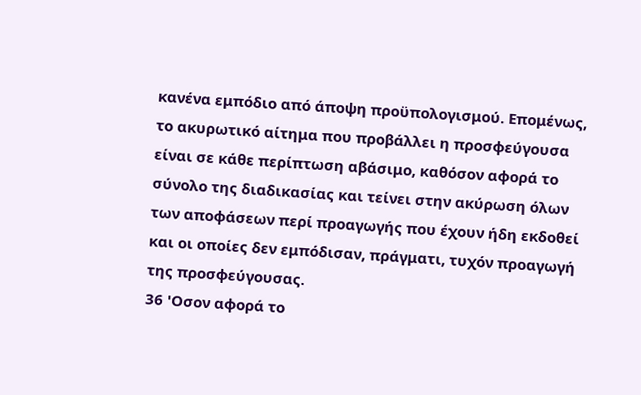κανένα εμπόδιο από άποψη προϋπολογισμού. Επομένως, το ακυρωτικό αίτημα που προβάλλει η προσφεύγουσα είναι σε κάθε περίπτωση αβάσιμο, καθόσον αφορά το σύνολο της διαδικασίας και τείνει στην ακύρωση όλων των αποφάσεων περί προαγωγής που έχουν ήδη εκδοθεί και οι οποίες δεν εμπόδισαν, πράγματι, τυχόν προαγωγή της προσφεύγουσας.
36 'Οσον αφορά το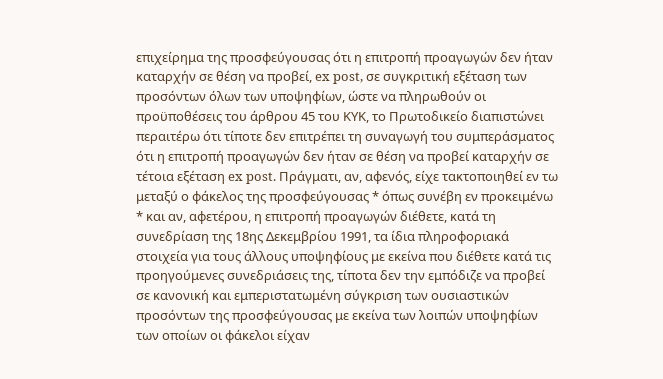επιχείρημα της προσφεύγουσας ότι η επιτροπή προαγωγών δεν ήταν καταρχήν σε θέση να προβεί, ex post, σε συγκριτική εξέταση των προσόντων όλων των υποψηφίων, ώστε να πληρωθούν οι προϋποθέσεις του άρθρου 45 του ΚΥΚ, το Πρωτοδικείο διαπιστώνει περαιτέρω ότι τίποτε δεν επιτρέπει τη συναγωγή του συμπεράσματος ότι η επιτροπή προαγωγών δεν ήταν σε θέση να προβεί καταρχήν σε τέτοια εξέταση ex post. Πράγματι, αν, αφενός, είχε τακτοποιηθεί εν τω μεταξύ ο φάκελος της προσφεύγουσας * όπως συνέβη εν προκειμένω * και αν, αφετέρου, η επιτροπή προαγωγών διέθετε, κατά τη συνεδρίαση της 18ης Δεκεμβρίου 1991, τα ίδια πληροφοριακά στοιχεία για τους άλλους υποψηφίους με εκείνα που διέθετε κατά τις προηγούμενες συνεδριάσεις της, τίποτα δεν την εμπόδιζε να προβεί σε κανονική και εμπεριστατωμένη σύγκριση των ουσιαστικών προσόντων της προσφεύγουσας με εκείνα των λοιπών υποψηφίων των οποίων οι φάκελοι είχαν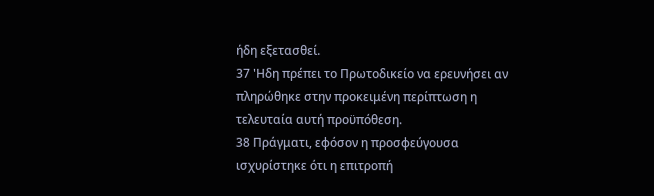ήδη εξετασθεί.
37 'Ηδη πρέπει το Πρωτοδικείο να ερευνήσει αν πληρώθηκε στην προκειμένη περίπτωση η τελευταία αυτή προϋπόθεση.
38 Πράγματι, εφόσον η προσφεύγουσα ισχυρίστηκε ότι η επιτροπή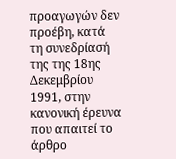προαγωγών δεν προέβη, κατά τη συνεδρίασή της της 18ης Δεκεμβρίου 1991, στην κανονική έρευνα που απαιτεί το άρθρο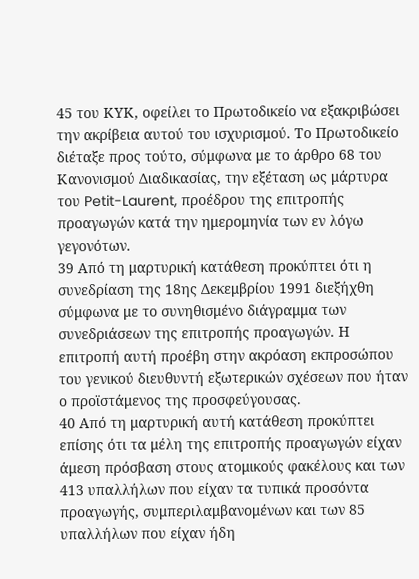45 του ΚΥΚ, οφείλει το Πρωτοδικείο να εξακριβώσει την ακρίβεια αυτού του ισχυρισμού. Το Πρωτοδικείο διέταξε προς τούτο, σύμφωνα με το άρθρο 68 του Κανονισμού Διαδικασίας, την εξέταση ως μάρτυρα του Petit-Laurent, προέδρου της επιτροπής προαγωγών κατά την ημερομηνία των εν λόγω γεγονότων.
39 Από τη μαρτυρική κατάθεση προκύπτει ότι η συνεδρίαση της 18ης Δεκεμβρίου 1991 διεξήχθη σύμφωνα με το συνηθισμένο διάγραμμα των συνεδριάσεων της επιτροπής προαγωγών. Η επιτροπή αυτή προέβη στην ακρόαση εκπροσώπου του γενικού διευθυντή εξωτερικών σχέσεων που ήταν ο προϊστάμενος της προσφεύγουσας.
40 Από τη μαρτυρική αυτή κατάθεση προκύπτει επίσης ότι τα μέλη της επιτροπής προαγωγών είχαν άμεση πρόσβαση στους ατομικούς φακέλους και των 413 υπαλλήλων που είχαν τα τυπικά προσόντα προαγωγής, συμπεριλαμβανομένων και των 85 υπαλλήλων που είχαν ήδη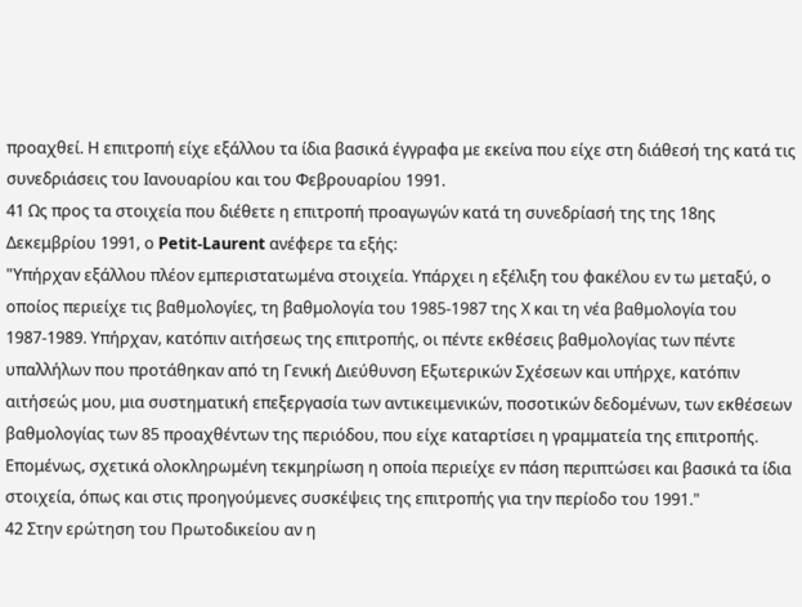προαχθεί. Η επιτροπή είχε εξάλλου τα ίδια βασικά έγγραφα με εκείνα που είχε στη διάθεσή της κατά τις συνεδριάσεις του Ιανουαρίου και του Φεβρουαρίου 1991.
41 Ως προς τα στοιχεία που διέθετε η επιτροπή προαγωγών κατά τη συνεδρίασή της της 18ης Δεκεμβρίου 1991, ο Petit-Laurent ανέφερε τα εξής:
"Υπήρχαν εξάλλου πλέον εμπεριστατωμένα στοιχεία. Υπάρχει η εξέλιξη του φακέλου εν τω μεταξύ, ο οποίος περιείχε τις βαθμολογίες, τη βαθμολογία του 1985-1987 της Χ και τη νέα βαθμολογία του 1987-1989. Υπήρχαν, κατόπιν αιτήσεως της επιτροπής, οι πέντε εκθέσεις βαθμολογίας των πέντε υπαλλήλων που προτάθηκαν από τη Γενική Διεύθυνση Εξωτερικών Σχέσεων και υπήρχε, κατόπιν αιτήσεώς μου, μια συστηματική επεξεργασία των αντικειμενικών, ποσοτικών δεδομένων, των εκθέσεων βαθμολογίας των 85 προαχθέντων της περιόδου, που είχε καταρτίσει η γραμματεία της επιτροπής.
Επομένως, σχετικά ολοκληρωμένη τεκμηρίωση η οποία περιείχε εν πάση περιπτώσει και βασικά τα ίδια στοιχεία, όπως και στις προηγούμενες συσκέψεις της επιτροπής για την περίοδο του 1991."
42 Στην ερώτηση του Πρωτοδικείου αν η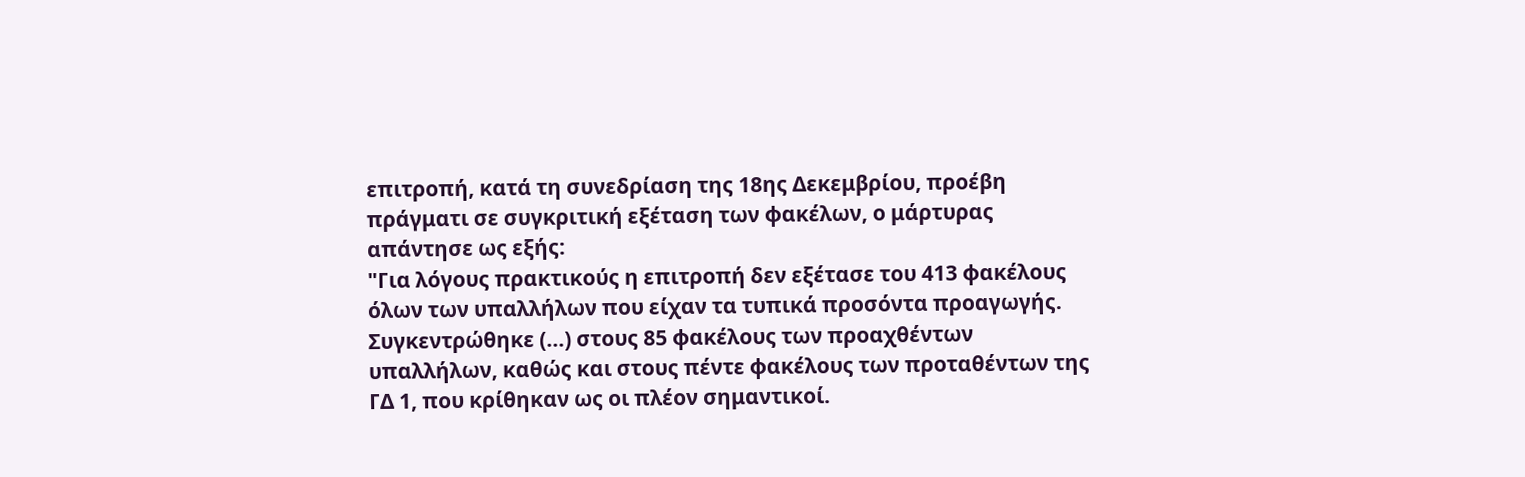επιτροπή, κατά τη συνεδρίαση της 18ης Δεκεμβρίου, προέβη πράγματι σε συγκριτική εξέταση των φακέλων, ο μάρτυρας απάντησε ως εξής:
"Για λόγους πρακτικούς η επιτροπή δεν εξέτασε του 413 φακέλους όλων των υπαλλήλων που είχαν τα τυπικά προσόντα προαγωγής. Συγκεντρώθηκε (...) στους 85 φακέλους των προαχθέντων υπαλλήλων, καθώς και στους πέντε φακέλους των προταθέντων της ΓΔ 1, που κρίθηκαν ως οι πλέον σημαντικοί.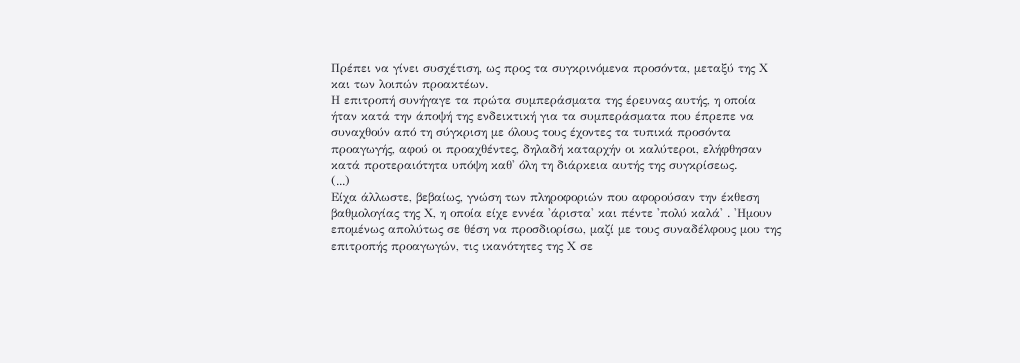Πρέπει να γίνει συσχέτιση, ως προς τα συγκρινόμενα προσόντα, μεταξύ της Χ και των λοιπών προακτέων.
Η επιτροπή συνήγαγε τα πρώτα συμπεράσματα της έρευνας αυτής, η οποία ήταν κατά την άποψή της ενδεικτική για τα συμπεράσματα που έπρεπε να συναχθούν από τη σύγκριση με όλους τους έχοντες τα τυπικά προσόντα προαγωγής, αφού οι προαχθέντες, δηλαδή καταρχήν οι καλύτεροι, ελήφθησαν κατά προτεραιότητα υπόψη καθ' όλη τη διάρκεια αυτής της συγκρίσεως.
(...)
Είχα άλλωστε, βεβαίως, γνώση των πληροφοριών που αφορούσαν την έκθεση βαθμολογίας της Χ, η οποία είχε εννέα 'άριστα' και πέντε 'πολύ καλά' . 'Ημουν επομένως απολύτως σε θέση να προσδιορίσω, μαζί με τους συναδέλφους μου της επιτροπής προαγωγών, τις ικανότητες της Χ σε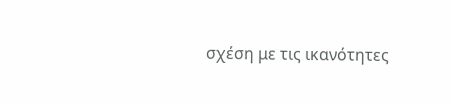σχέση με τις ικανότητες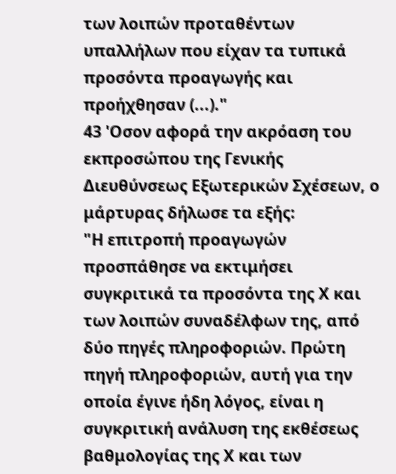των λοιπών προταθέντων υπαλλήλων που είχαν τα τυπικά προσόντα προαγωγής και προήχθησαν (...)."
43 'Οσον αφορά την ακρόαση του εκπροσώπου της Γενικής Διευθύνσεως Εξωτερικών Σχέσεων, ο μάρτυρας δήλωσε τα εξής:
"Η επιτροπή προαγωγών προσπάθησε να εκτιμήσει συγκριτικά τα προσόντα της Χ και των λοιπών συναδέλφων της, από δύο πηγές πληροφοριών. Πρώτη πηγή πληροφοριών, αυτή για την οποία έγινε ήδη λόγος, είναι η συγκριτική ανάλυση της εκθέσεως βαθμολογίας της Χ και των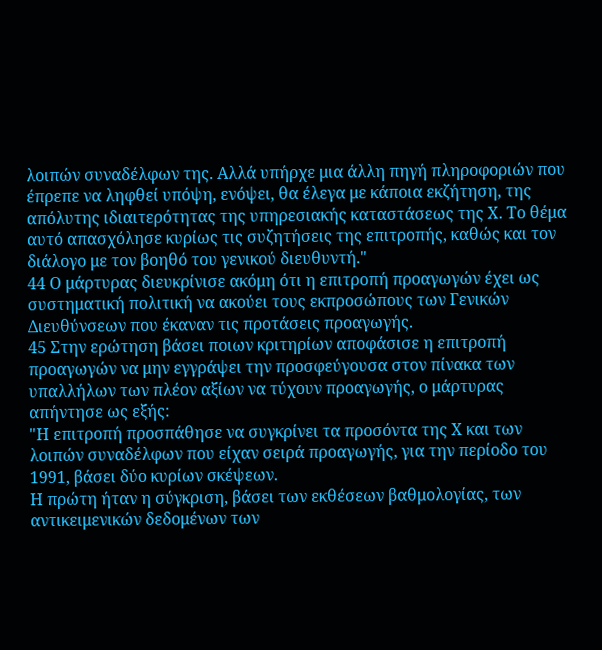λοιπών συναδέλφων της. Αλλά υπήρχε μια άλλη πηγή πληροφοριών που έπρεπε να ληφθεί υπόψη, ενόψει, θα έλεγα με κάποια εκζήτηση, της απόλυτης ιδιαιτερότητας της υπηρεσιακής καταστάσεως της Χ. Το θέμα αυτό απασχόλησε κυρίως τις συζητήσεις της επιτροπής, καθώς και τον διάλογο με τον βοηθό του γενικού διευθυντή."
44 Ο μάρτυρας διευκρίνισε ακόμη ότι η επιτροπή προαγωγών έχει ως συστηματική πολιτική να ακούει τους εκπροσώπους των Γενικών Διευθύνσεων που έκαναν τις προτάσεις προαγωγής.
45 Στην ερώτηση βάσει ποιων κριτηρίων αποφάσισε η επιτροπή προαγωγών να μην εγγράψει την προσφεύγουσα στον πίνακα των υπαλλήλων των πλέον αξίων να τύχουν προαγωγής, ο μάρτυρας απήντησε ως εξής:
"Η επιτροπή προσπάθησε να συγκρίνει τα προσόντα της Χ και των λοιπών συναδέλφων που είχαν σειρά προαγωγής, για την περίοδο του 1991, βάσει δύο κυρίων σκέψεων.
Η πρώτη ήταν η σύγκριση, βάσει των εκθέσεων βαθμολογίας, των αντικειμενικών δεδομένων των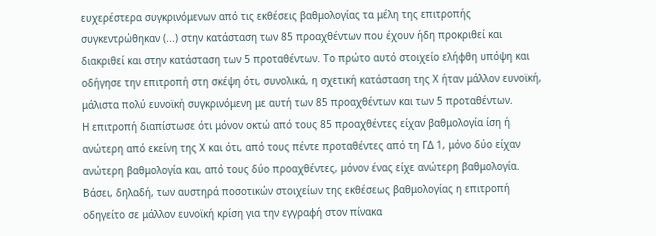ευχερέστερα συγκρινόμενων από τις εκθέσεις βαθμολογίας τα μέλη της επιτροπής συγκεντρώθηκαν (...) στην κατάσταση των 85 προαχθέντων που έχουν ήδη προκριθεί και διακριθεί και στην κατάσταση των 5 προταθέντων. Το πρώτο αυτό στοιχείο ελήφθη υπόψη και οδήγησε την επιτροπή στη σκέψη ότι, συνολικά, η σχετική κατάσταση της Χ ήταν μάλλον ευνοϊκή, μάλιστα πολύ ευνοϊκή συγκρινόμενη με αυτή των 85 προαχθέντων και των 5 προταθέντων.
Η επιτροπή διαπίστωσε ότι μόνον οκτώ από τους 85 προαχθέντες είχαν βαθμολογία ίση ή ανώτερη από εκείνη της Χ και ότι, από τους πέντε προταθέντες από τη ΓΔ 1, μόνο δύο είχαν ανώτερη βαθμολογία και, από τους δύο προαχθέντες, μόνον ένας είχε ανώτερη βαθμολογία. Βάσει, δηλαδή, των αυστηρά ποσοτικών στοιχείων της εκθέσεως βαθμολογίας η επιτροπή οδηγείτο σε μάλλον ευνοϊκή κρίση για την εγγραφή στον πίνακα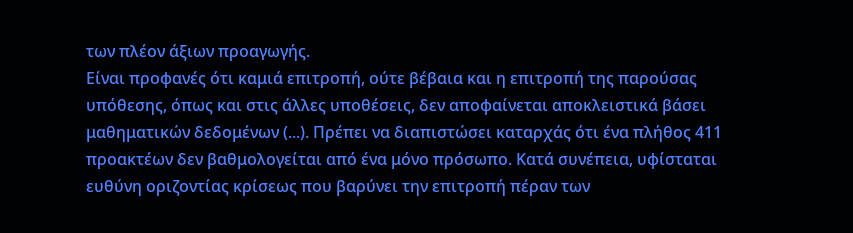των πλέον άξιων προαγωγής.
Είναι προφανές ότι καμιά επιτροπή, ούτε βέβαια και η επιτροπή της παρούσας υπόθεσης, όπως και στις άλλες υποθέσεις, δεν αποφαίνεται αποκλειστικά βάσει μαθηματικών δεδομένων (...). Πρέπει να διαπιστώσει καταρχάς ότι ένα πλήθος 411 προακτέων δεν βαθμολογείται από ένα μόνο πρόσωπο. Κατά συνέπεια, υφίσταται ευθύνη οριζοντίας κρίσεως που βαρύνει την επιτροπή πέραν των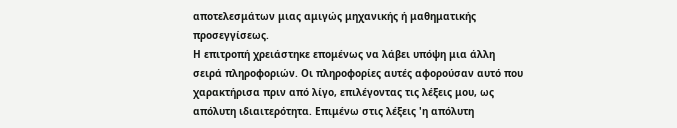αποτελεσμάτων μιας αμιγώς μηχανικής ή μαθηματικής προσεγγίσεως.
Η επιτροπή χρειάστηκε επομένως να λάβει υπόψη μια άλλη σειρά πληροφοριών. Οι πληροφορίες αυτές αφορούσαν αυτό που χαρακτήρισα πριν από λίγο, επιλέγοντας τις λέξεις μου, ως απόλυτη ιδιαιτερότητα. Επιμένω στις λέξεις 'η απόλυτη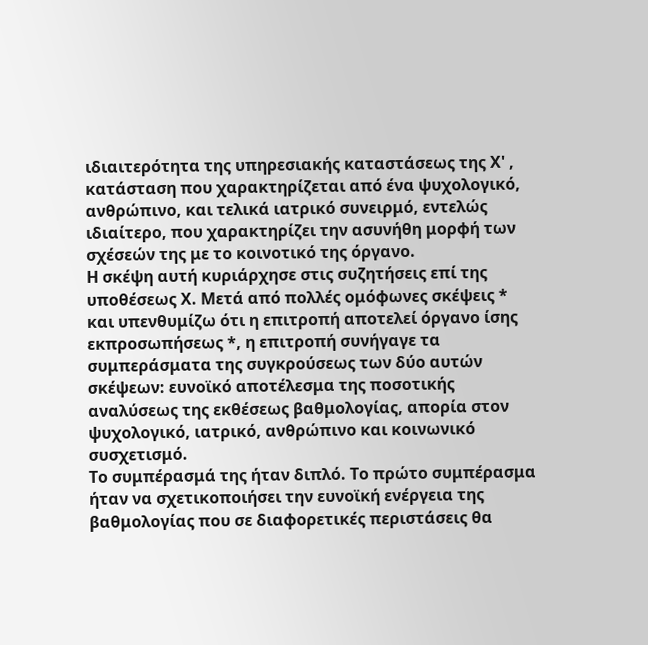ιδιαιτερότητα της υπηρεσιακής καταστάσεως της Χ' , κατάσταση που χαρακτηρίζεται από ένα ψυχολογικό, ανθρώπινο, και τελικά ιατρικό συνειρμό, εντελώς ιδιαίτερο, που χαρακτηρίζει την ασυνήθη μορφή των σχέσεών της με το κοινοτικό της όργανο.
Η σκέψη αυτή κυριάρχησε στις συζητήσεις επί της υποθέσεως Χ. Μετά από πολλές ομόφωνες σκέψεις * και υπενθυμίζω ότι η επιτροπή αποτελεί όργανο ίσης εκπροσωπήσεως *, η επιτροπή συνήγαγε τα συμπεράσματα της συγκρούσεως των δύο αυτών σκέψεων: ευνοϊκό αποτέλεσμα της ποσοτικής αναλύσεως της εκθέσεως βαθμολογίας, απορία στον ψυχολογικό, ιατρικό, ανθρώπινο και κοινωνικό συσχετισμό.
Το συμπέρασμά της ήταν διπλό. Το πρώτο συμπέρασμα ήταν να σχετικοποιήσει την ευνοϊκή ενέργεια της βαθμολογίας που σε διαφορετικές περιστάσεις θα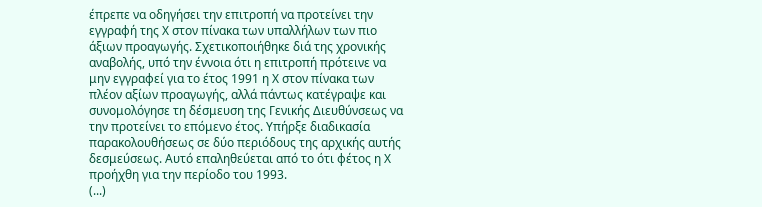έπρεπε να οδηγήσει την επιτροπή να προτείνει την εγγραφή της Χ στον πίνακα των υπαλλήλων των πιο άξιων προαγωγής. Σχετικοποιήθηκε διά της χρονικής αναβολής, υπό την έννοια ότι η επιτροπή πρότεινε να μην εγγραφεί για το έτος 1991 η Χ στον πίνακα των πλέον αξίων προαγωγής, αλλά πάντως κατέγραψε και συνομολόγησε τη δέσμευση της Γενικής Διευθύνσεως να την προτείνει το επόμενο έτος. Υπήρξε διαδικασία παρακολουθήσεως σε δύο περιόδους της αρχικής αυτής δεσμεύσεως. Αυτό επαληθεύεται από το ότι φέτος η Χ προήχθη για την περίοδο του 1993.
(...)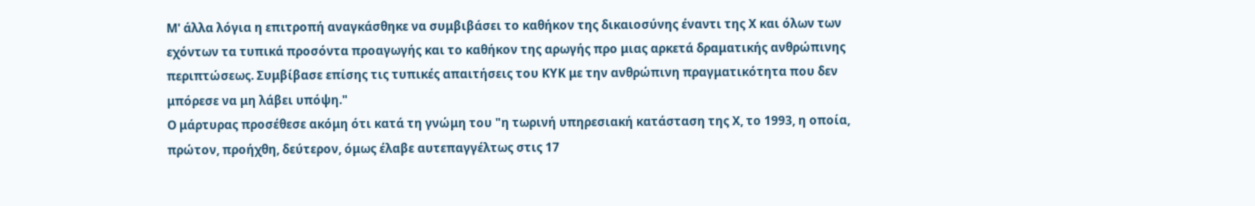Μ' άλλα λόγια η επιτροπή αναγκάσθηκε να συμβιβάσει το καθήκον της δικαιοσύνης έναντι της Χ και όλων των εχόντων τα τυπικά προσόντα προαγωγής και το καθήκον της αρωγής προ μιας αρκετά δραματικής ανθρώπινης περιπτώσεως. Συμβίβασε επίσης τις τυπικές απαιτήσεις του ΚΥΚ με την ανθρώπινη πραγματικότητα που δεν μπόρεσε να μη λάβει υπόψη."
Ο μάρτυρας προσέθεσε ακόμη ότι κατά τη γνώμη του "η τωρινή υπηρεσιακή κατάσταση της Χ, το 1993, η οποία, πρώτον, προήχθη, δεύτερον, όμως έλαβε αυτεπαγγέλτως στις 17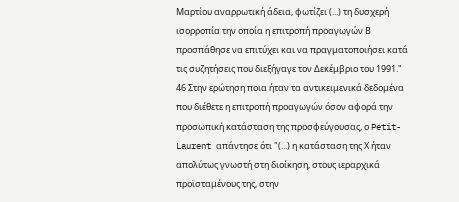Μαρτίου αναρρωτική άδεια, φωτίζει (...) τη δυσχερή ισορροπία την οποία η επιτροπή προαγωγών Β προσπάθησε να επιτύχει και να πραγματοποιήσει κατά τις συζητήσεις που διεξήγαγε τον Δεκέμβριο του 1991."
46 Στην ερώτηση ποια ήταν τα αντικειμενικά δεδομένα που διέθετε η επιτροπή προαγωγών όσον αφορά την προσωπική κατάσταση της προσφεύγουσας, ο Petit-Laurent απάντησε ότι "(...) η κατάσταση της Χ ήταν απολύτως γνωστή στη διοίκηση, στους ιεραρχικά προϊσταμένους της, στην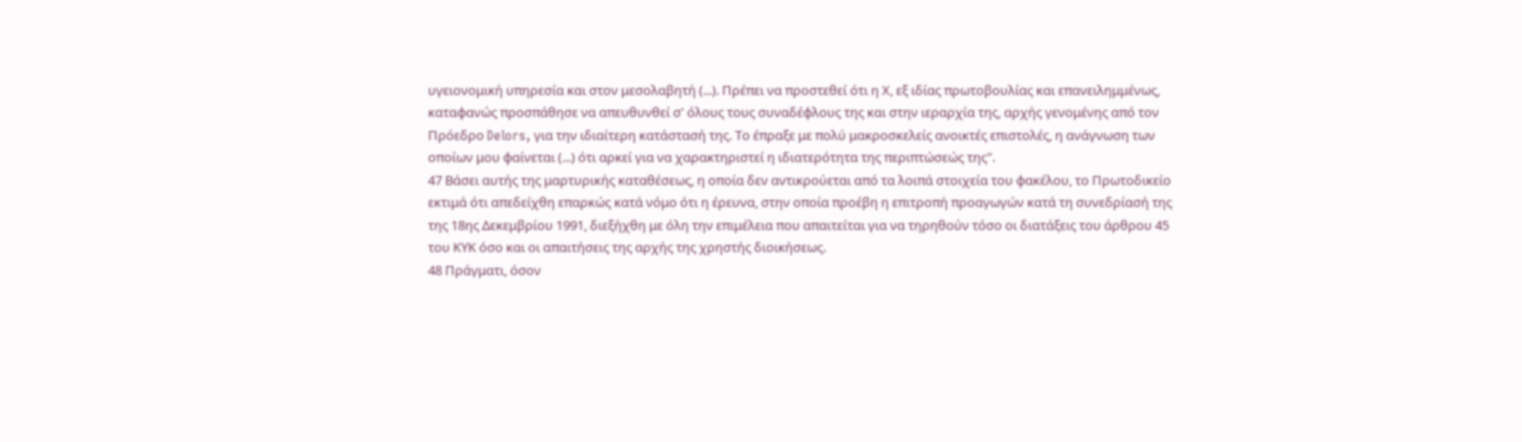υγειονομική υπηρεσία και στον μεσολαβητή (...). Πρέπει να προστεθεί ότι η Χ, εξ ιδίας πρωτοβουλίας και επανειλημμένως, καταφανώς προσπάθησε να απευθυνθεί σ' όλους τους συναδέφλους της και στην ιεραρχία της, αρχής γενομένης από τον Πρόεδρο Delors, για την ιδιαίτερη κατάστασή της. Το έπραξε με πολύ μακροσκελείς ανοικτές επιστολές, η ανάγνωση των οποίων μου φαίνεται (...) ότι αρκεί για να χαρακτηριστεί η ιδιατερότητα της περιπτώσεώς της".
47 Βάσει αυτής της μαρτυρικής καταθέσεως, η οποία δεν αντικρούεται από τα λοιπά στοιχεία του φακέλου, το Πρωτοδικείο εκτιμά ότι απεδείχθη επαρκώς κατά νόμο ότι η έρευνα, στην οποία προέβη η επιτροπή προαγωγών κατά τη συνεδρίασή της της 18ης Δεκεμβρίου 1991, διεξήχθη με όλη την επιμέλεια που απαιτείται για να τηρηθούν τόσο οι διατάξεις του άρθρου 45 του ΚΥΚ όσο και οι απαιτήσεις της αρχής της χρηστής διοικήσεως.
48 Πράγματι, όσον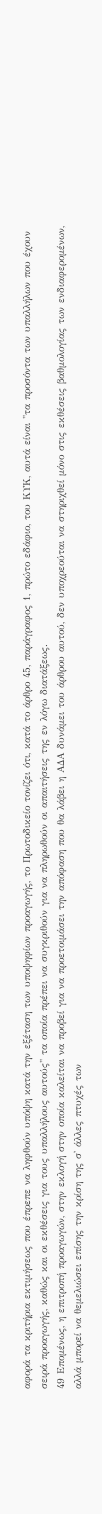αφορά τα κριτήρια εκτιμήσεως που έπρεπε να ληφθούν υπόψη κατά την εξέταση των υποψηφίων προαγωγής, το Πρωτοδικείο τονίζει ότι, κατά το άρθρο 45, παράγραφος 1, πρώτο εδάφιο, του ΚΥΚ, αυτά είναι "τα προσόντα των υπαλλήλων που έχουν σειρά προαγωγής, καθώς και οι εκθέσεις για τους υπαλλήλους αυτούς" τα οποία πρέπει να συγκριθούν για να πληρωθούν οι απαιτήσεις της εν λόγω διατάξεως.
49 Επομένως, η επιτροπή προαγωγών, στην εκλογή στην οποία καλείται να προβεί για να προετοιμάσει την απόφαση που θα λάβει η ΑΔΑ δυνάμει του άρθρου αυτού, δεν υποχρεούται να στηριχθεί μόνο στις εκθέσεις βαθμολογίας των ενδιαφερομένων, αλλά μπορεί να θεμελιώσει επίσης την κρίση της σ' άλλες πτυχές των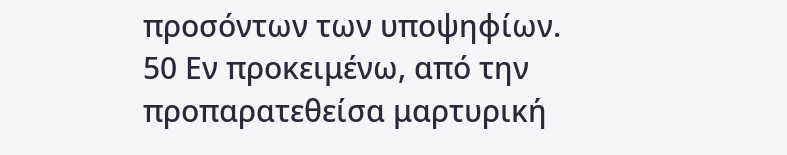προσόντων των υποψηφίων.
50 Εν προκειμένω, από την προπαρατεθείσα μαρτυρική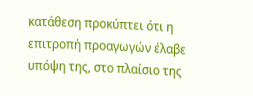κατάθεση προκύπτει ότι η επιτροπή προαγωγών έλαβε υπόψη της, στο πλαίσιο της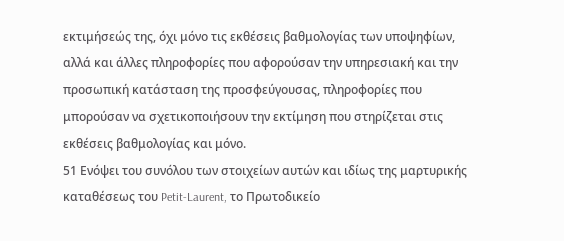εκτιμήσεώς της, όχι μόνο τις εκθέσεις βαθμολογίας των υποψηφίων, αλλά και άλλες πληροφορίες που αφορούσαν την υπηρεσιακή και την προσωπική κατάσταση της προσφεύγουσας, πληροφορίες που μπορούσαν να σχετικοποιήσουν την εκτίμηση που στηρίζεται στις εκθέσεις βαθμολογίας και μόνο.
51 Ενόψει του συνόλου των στοιχείων αυτών και ιδίως της μαρτυρικής καταθέσεως του Petit-Laurent, το Πρωτοδικείο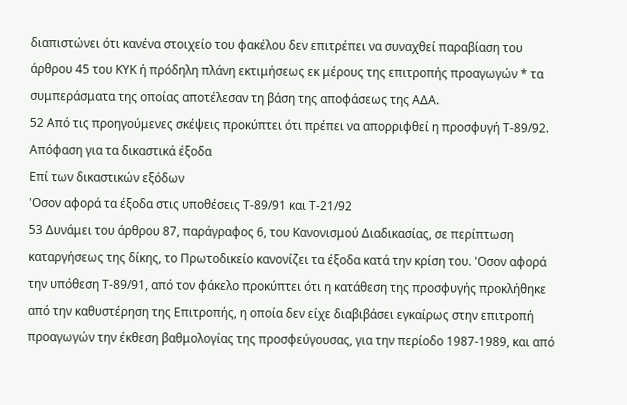διαπιστώνει ότι κανένα στοιχείο του φακέλου δεν επιτρέπει να συναχθεί παραβίαση του άρθρου 45 του ΚΥΚ ή πρόδηλη πλάνη εκτιμήσεως εκ μέρους της επιτροπής προαγωγών * τα συμπεράσματα της οποίας αποτέλεσαν τη βάση της αποφάσεως της ΑΔΑ.
52 Από τις προηγούμενες σκέψεις προκύπτει ότι πρέπει να απορριφθεί η προσφυγή Τ-89/92.
Απόφαση για τα δικαστικά έξοδα
Επί των δικαστικών εξόδων
'Οσον αφορά τα έξοδα στις υποθέσεις Τ-89/91 και Τ-21/92
53 Δυνάμει του άρθρου 87, παράγραφος 6, του Κανονισμού Διαδικασίας, σε περίπτωση καταργήσεως της δίκης, το Πρωτοδικείο κανονίζει τα έξοδα κατά την κρίση του. 'Οσον αφορά την υπόθεση Τ-89/91, από τον φάκελο προκύπτει ότι η κατάθεση της προσφυγής προκλήθηκε από την καθυστέρηση της Επιτροπής, η οποία δεν είχε διαβιβάσει εγκαίρως στην επιτροπή προαγωγών την έκθεση βαθμολογίας της προσφεύγουσας, για την περίοδο 1987-1989, και από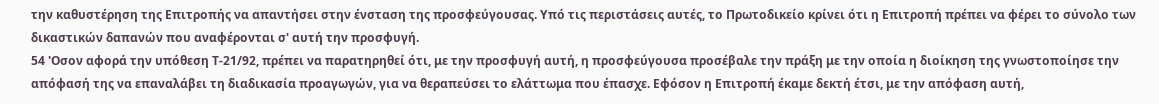την καθυστέρηση της Επιτροπής να απαντήσει στην ένσταση της προσφεύγουσας. Υπό τις περιστάσεις αυτές, το Πρωτοδικείο κρίνει ότι η Επιτροπή πρέπει να φέρει το σύνολο των δικαστικών δαπανών που αναφέρονται σ' αυτή την προσφυγή.
54 'Οσον αφορά την υπόθεση Τ-21/92, πρέπει να παρατηρηθεί ότι, με την προσφυγή αυτή, η προσφεύγουσα προσέβαλε την πράξη με την οποία η διοίκηση της γνωστοποίησε την απόφασή της να επαναλάβει τη διαδικασία προαγωγών, για να θεραπεύσει το ελάττωμα που έπασχε. Εφόσον η Επιτροπή έκαμε δεκτή έτσι, με την απόφαση αυτή,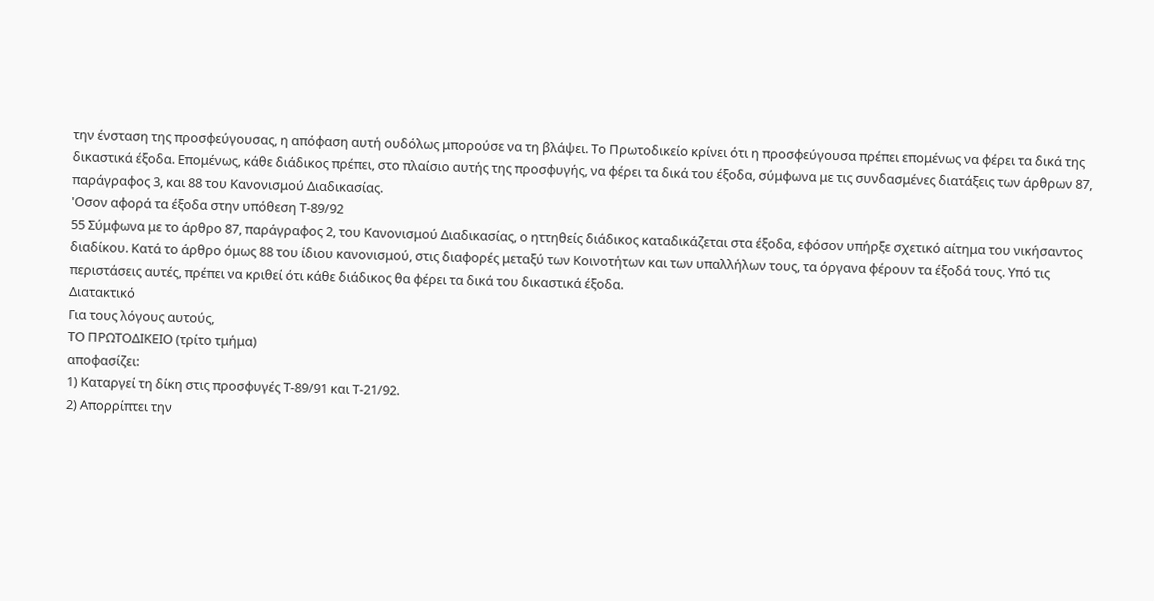την ένσταση της προσφεύγουσας, η απόφαση αυτή ουδόλως μπορούσε να τη βλάψει. Το Πρωτοδικείο κρίνει ότι η προσφεύγουσα πρέπει επομένως να φέρει τα δικά της δικαστικά έξοδα. Επομένως, κάθε διάδικος πρέπει, στο πλαίσιο αυτής της προσφυγής, να φέρει τα δικά του έξοδα, σύμφωνα με τις συνδασμένες διατάξεις των άρθρων 87, παράγραφος 3, και 88 του Κανονισμού Διαδικασίας.
'Οσον αφορά τα έξοδα στην υπόθεση Τ-89/92
55 Σύμφωνα με το άρθρο 87, παράγραφος 2, του Κανονισμού Διαδικασίας, ο ηττηθείς διάδικος καταδικάζεται στα έξοδα, εφόσον υπήρξε σχετικό αίτημα του νικήσαντος διαδίκου. Κατά το άρθρο όμως 88 του ίδιου κανονισμού, στις διαφορές μεταξύ των Κοινοτήτων και των υπαλλήλων τους, τα όργανα φέρουν τα έξοδά τους. Υπό τις περιστάσεις αυτές, πρέπει να κριθεί ότι κάθε διάδικος θα φέρει τα δικά του δικαστικά έξοδα.
Διατακτικό
Για τους λόγους αυτούς,
ΤΟ ΠΡΩΤΟΔΙΚΕΙΟ (τρίτο τμήμα)
αποφασίζει:
1) Καταργεί τη δίκη στις προσφυγές Τ-89/91 και Τ-21/92.
2) Απορρίπτει την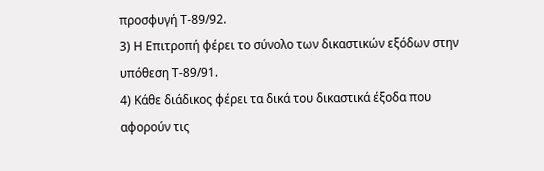προσφυγή Τ-89/92.
3) Η Επιτροπή φέρει το σύνολο των δικαστικών εξόδων στην υπόθεση Τ-89/91.
4) Κάθε διάδικος φέρει τα δικά του δικαστικά έξοδα που αφορούν τις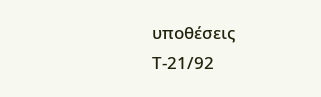υποθέσεις Τ-21/92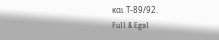και Τ-89/92.
Full & Egal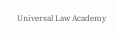Universal Law Academy